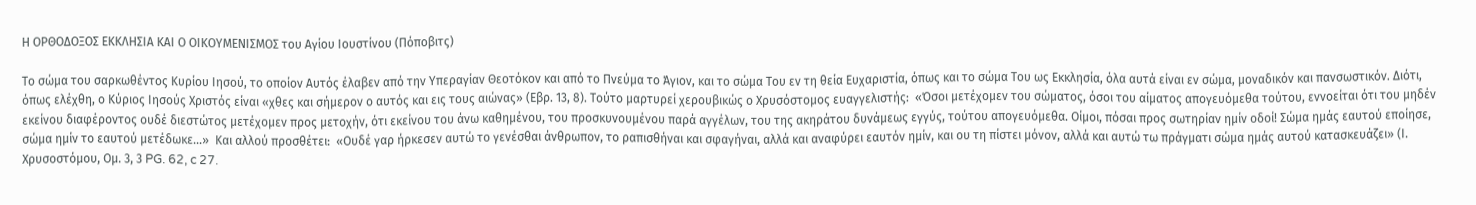Η ΟΡΘΟΔΟΞΟΣ ΕΚΚΛΗΣΙΑ ΚΑΙ Ο ΟΙΚΟΥΜΕΝΙΣΜΟΣ του Αγίου Ιουστίνου (Πόποβιτς)

Το σώμα του σαρκωθέντος Κυρίου Ιησού, το οποίον Αυτός έλαβεν από την Υπεραγίαν Θεοτόκον και από το Πνεύμα το Άγιον, και το σώμα Του εν τη θεία Ευχαριστία, όπως και το σώμα Του ως Εκκλησία, όλα αυτά είναι εν σώμα, μοναδικόν και πανσωστικόν. Διότι, όπως ελέχθη, ο Κύριος Ιησούς Χριστός είναι «χθες και σήμερον ο αυτός και εις τους αιώνας» (Εβρ. 13, 8). Τούτο μαρτυρεί χερουβικώς ο Χρυσόστομος ευαγγελιστής:  «Όσοι μετέχομεν του σώματος, όσοι του αίματος απογευόμεθα τούτου, εννοείται ότι του μηδέν εκείνου διαφέροντος ουδέ διεστώτος μετέχομεν προς μετοχήν, ότι εκείνου του άνω καθημένου, του προσκυνουμένου παρά αγγέλων, του της ακηράτου δυνάμεως εγγύς, τούτου απογευόμεθα. Οίμοι, πόσαι προς σωτηρίαν ημίν οδοί! Σώμα ημάς εαυτού εποίησε, σώμα ημίν το εαυτού μετέδωκε…»  Και αλλού προσθέτει:  «Ουδέ γαρ ήρκεσεν αυτώ το γενέσθαι άνθρωπον, το ραπισθήναι και σφαγήναι, αλλά και αναφύρει εαυτόν ημίν, και ου τη πίστει μόνον, αλλά και αυτώ τω πράγματι σώμα ημάς αυτού κατασκευάζει» (Ι. Χρυσοστόμου, Ομ. 3, 3 PG. 62, c 27.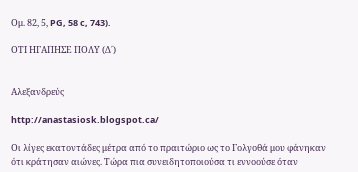Oμ. 82, 5, PG, 58 c, 743).

ΟΤΙ ΗΓΑΠΗΣΕ ΠΟΛΥ (Δ΄)


Αλεξανδρεύς

http://anastasiosk.blogspot.ca/

Οι λίγες εκατοντάδες μέτρα από το πραιτώριο ως το Γολγοθά μου φάνηκαν ότι κράτησαν αιώνες. Τώρα πια συνειδητοποιούσα τι εννοούσε όταν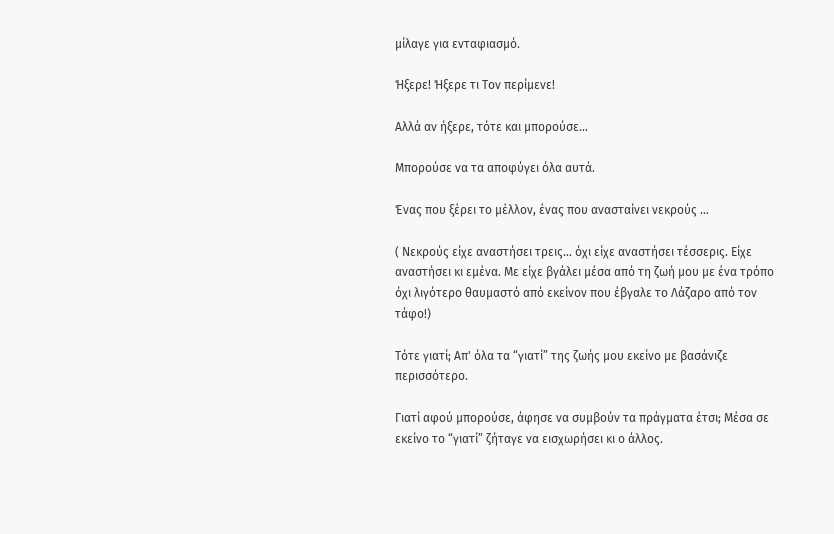μίλαγε για ενταφιασμό.

Ήξερε! Ήξερε τι Τον περίμενε!

Αλλά αν ήξερε, τότε και μπορούσε...

Μπορούσε να τα αποφύγει όλα αυτά.

Ένας που ξέρει το μέλλον, ένας που ανασταίνει νεκρούς ...

( Νεκρούς είχε αναστήσει τρεις... όχι είχε αναστήσει τέσσερις. Είχε αναστήσει κι εμένα. Με είχε βγάλει μέσα από τη ζωή μου με ένα τρόπο όχι λιγότερο θαυμαστό από εκείνον που έβγαλε το Λάζαρο από τον τάφο!)

Τότε γιατί; Απ' όλα τα “γιατί” της ζωής μου εκείνο με βασάνιζε περισσότερο.

Γιατί αφού μπορούσε, άφησε να συμβούν τα πράγματα έτσι; Μέσα σε εκείνο το “γιατί” ζήταγε να εισχωρήσει κι ο άλλος.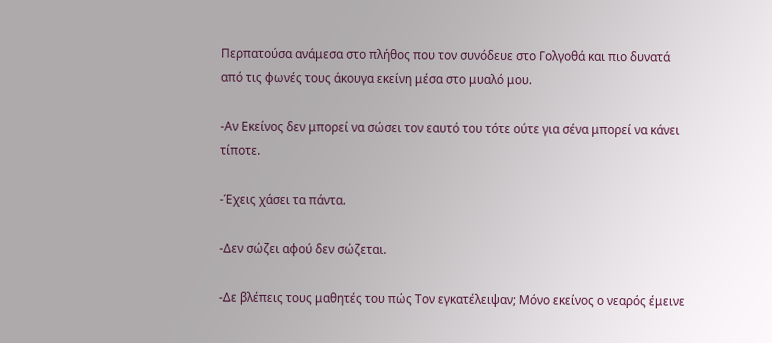Περπατούσα ανάμεσα στο πλήθος που τον συνόδευε στο Γολγοθά και πιο δυνατά από τις φωνές τους άκουγα εκείνη μέσα στο μυαλό μου.

-Αν Εκείνος δεν μπορεί να σώσει τον εαυτό του τότε ούτε για σένα μπορεί να κάνει τίποτε.

-Έχεις χάσει τα πάντα.

-Δεν σώζει αφού δεν σώζεται.

-Δε βλέπεις τους μαθητές του πώς Τον εγκατέλειψαν; Μόνο εκείνος ο νεαρός έμεινε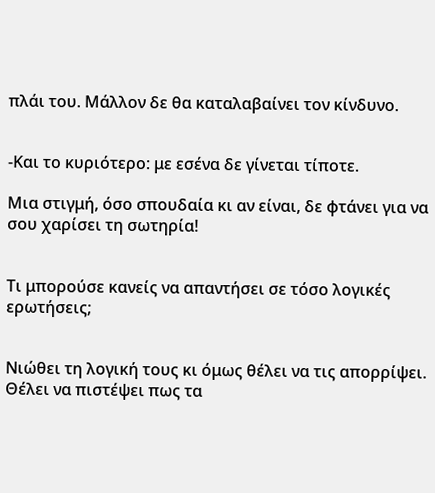πλάι του. Μάλλον δε θα καταλαβαίνει τον κίνδυνο.


-Και το κυριότερο: με εσένα δε γίνεται τίποτε.

Μια στιγμή, όσο σπουδαία κι αν είναι, δε φτάνει για να σου χαρίσει τη σωτηρία!


Τι μπορούσε κανείς να απαντήσει σε τόσο λογικές ερωτήσεις;


Νιώθει τη λογική τους κι όμως θέλει να τις απορρίψει. Θέλει να πιστέψει πως τα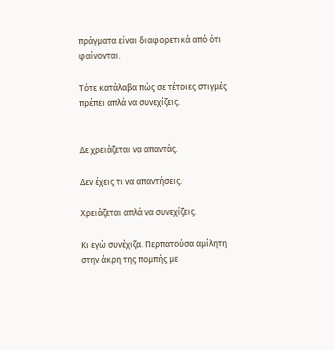πράγματα είναι διαφορετικά από ότι φαίνονται.

Τότε κατάλαβα πώς σε τέτοιες στιγμές πρέπει απλά να συνεχίζεις.


Δε χρειάζεται να απαντάς.

Δεν έχεις τι να απαντήσεις.

Χρειάζεται απλά να συνεχίζεις.

Κι εγώ συνέχιζα. Περπατούσα αμίλητη στην άκρη της πομπής με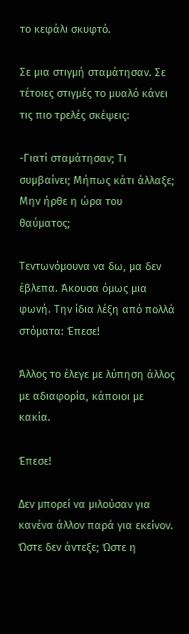το κεφάλι σκυφτό.

Σε μια στιγμή σταμάτησαν. Σε τέτοιες στιγμές το μυαλό κάνει τις πιο τρελές σκέψεις:

-Γιατί σταμάτησαν; Τι συμβαίνει; Μήπως κάτι άλλαξε; Μην ήρθε η ώρα του θαύματος;

Τεντωνόμουνα να δω, μα δεν έβλεπα. Άκουσα όμως μια φωνή. Την ίδια λέξη από πολλά στόματα: Έπεσε!

Άλλος το έλεγε με λύπηση άλλος με αδιαφορία, κάποιοι με κακία.

Έπεσε!

Δεν μπορεί να μιλούσαν για κανένα άλλον παρά για εκείνον. Ώστε δεν άντεξε; Ώστε η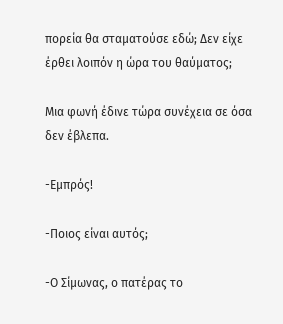πορεία θα σταματούσε εδώ; Δεν είχε έρθει λοιπόν η ώρα του θαύματος;

Μια φωνή έδινε τώρα συνέχεια σε όσα δεν έβλεπα.

-Εμπρός!

-Ποιος είναι αυτός;

-Ο Σίμωνας, ο πατέρας το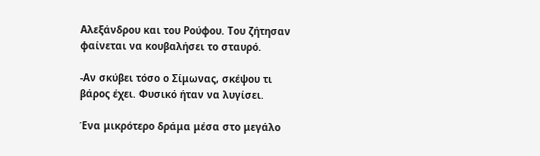Αλεξάνδρου και του Ρούφου. Του ζήτησαν φαίνεται να κουβαλήσει το σταυρό.

-Αν σκύβει τόσο ο Σίμωνας, σκέψου τι βάρος έχει. Φυσικό ήταν να λυγίσει.

Ένα μικρότερο δράμα μέσα στο μεγάλο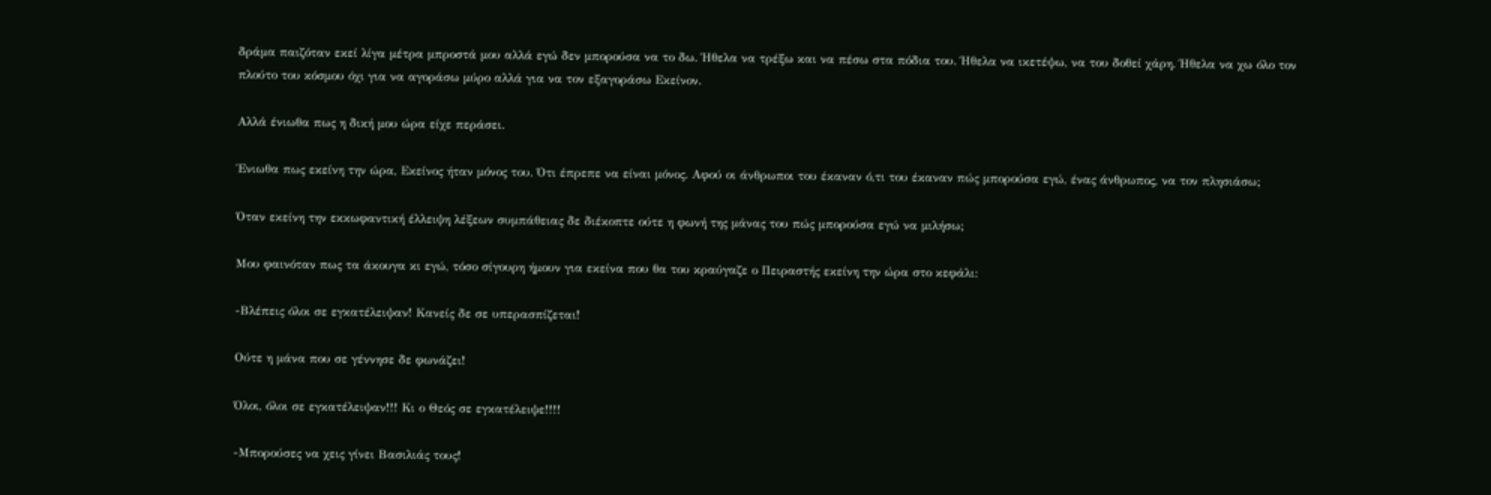δράμα παιζόταν εκεί λίγα μέτρα μπροστά μου αλλά εγώ δεν μπορούσα να το δω. Ήθελα να τρέξω και να πέσω στα πόδια του. Ήθελα να ικετέψω, να του δοθεί χάρη. Ήθελα να χω όλο τον πλούτο του κόσμου όχι για να αγοράσω μύρο αλλά για να τον εξαγοράσω Εκείνον.

Αλλά ένιωθα πως η δική μου ώρα είχε περάσει.

Ένιωθα πως εκείνη την ώρα, Εκείνος ήταν μόνος του. Ότι έπρεπε να είναι μόνος. Αφού οι άνθρωποι του έκαναν ό,τι του έκαναν πώς μπορούσα εγώ, ένας άνθρωπος, να τον πλησιάσω;

Όταν εκείνη την εκκωφαντική έλλειψη λέξεων συμπάθειας δε διέκοπτε ούτε η φωνή της μάνας του πώς μπορούσα εγώ να μιλήσω;

Μου φαινόταν πως τα άκουγα κι εγώ, τόσο σίγουρη ήμουν για εκείνα που θα του κραύγαζε ο Πειραστής εκείνη την ώρα στο κεφάλι:

-Βλέπεις όλοι σε εγκατέλειψαν! Κανείς δε σε υπερασπίζεται!

Ούτε η μάνα που σε γέννησε δε φωνάζει!

Όλοι, όλοι σε εγκατέλειψαν!!! Κι ο Θεός σε εγκατέλειψε!!!!

-Μπορούσες να χεις γίνει Βασιλιάς τους!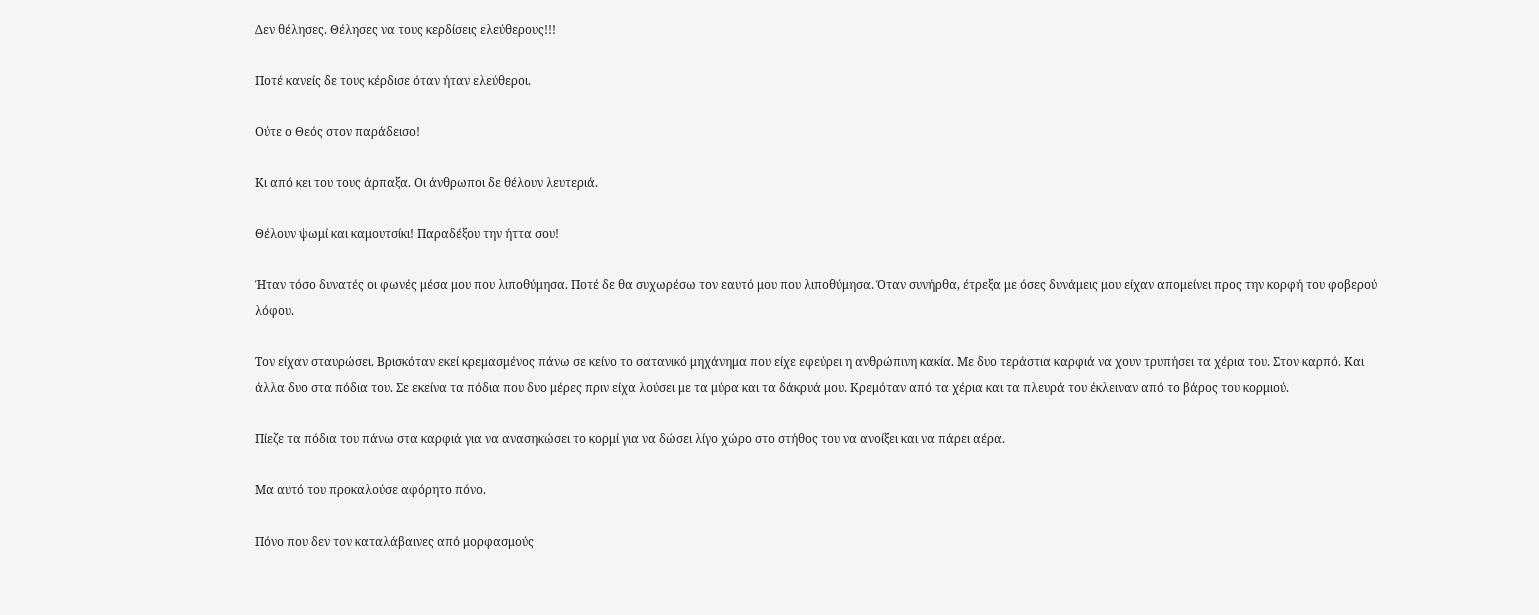Δεν θέλησες. Θέλησες να τους κερδίσεις ελεύθερους!!!

Ποτέ κανείς δε τους κέρδισε όταν ήταν ελεύθεροι.

Ούτε ο Θεός στον παράδεισο!

Κι από κει του τους άρπαξα. Οι άνθρωποι δε θέλουν λευτεριά.

Θέλουν ψωμί και καμουτσίκι! Παραδέξου την ήττα σου!

Ήταν τόσο δυνατές οι φωνές μέσα μου που λιποθύμησα. Ποτέ δε θα συχωρέσω τον εαυτό μου που λιποθύμησα. Όταν συνήρθα, έτρεξα με όσες δυνάμεις μου είχαν απομείνει προς την κορφή του φοβερού λόφου.

Τον είχαν σταυρώσει. Βρισκόταν εκεί κρεμασμένος πάνω σε κείνο το σατανικό μηχάνημα που είχε εφεύρει η ανθρώπινη κακία. Με δυο τεράστια καρφιά να χουν τρυπήσει τα χέρια του. Στον καρπό. Και άλλα δυο στα πόδια του. Σε εκείνα τα πόδια που δυο μέρες πριν είχα λούσει με τα μύρα και τα δάκρυά μου. Κρεμόταν από τα χέρια και τα πλευρά του έκλειναν από το βάρος του κορμιού.

Πίεζε τα πόδια του πάνω στα καρφιά για να ανασηκώσει το κορμί για να δώσει λίγο χώρο στο στήθος του να ανοίξει και να πάρει αέρα.

Μα αυτό του προκαλούσε αφόρητο πόνο.

Πόνο που δεν τον καταλάβαινες από μορφασμούς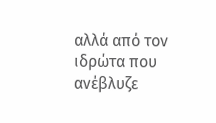αλλά από τον ιδρώτα που ανέβλυζε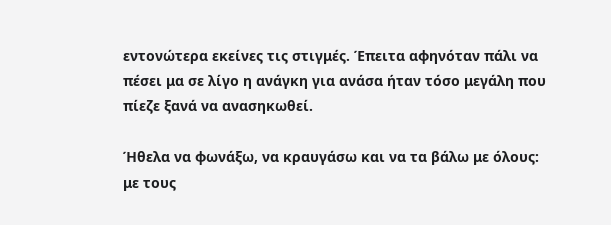εντονώτερα εκείνες τις στιγμές. Έπειτα αφηνόταν πάλι να πέσει μα σε λίγο η ανάγκη για ανάσα ήταν τόσο μεγάλη που πίεζε ξανά να ανασηκωθεί.

Ήθελα να φωνάξω, να κραυγάσω και να τα βάλω με όλους: με τους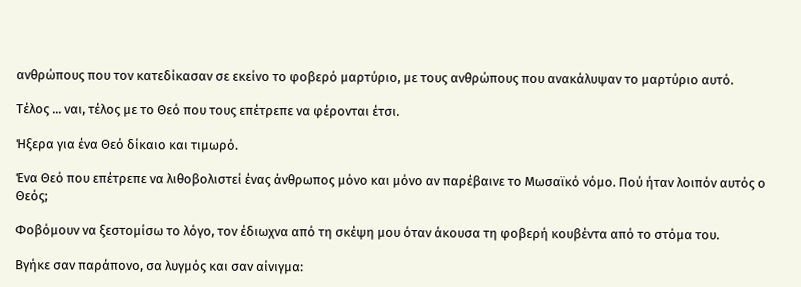ανθρώπους που τον κατεδίκασαν σε εκείνο το φοβερό μαρτύριο, με τους ανθρώπους που ανακάλυψαν το μαρτύριο αυτό.

Τέλος ... ναι, τέλος με το Θεό που τους επέτρεπε να φέρονται έτσι.

Ήξερα για ένα Θεό δίκαιο και τιμωρό.

Ένα Θεό που επέτρεπε να λιθοβολιστεί ένας άνθρωπος μόνο και μόνο αν παρέβαινε το Μωσαϊκό νόμο. Πού ήταν λοιπόν αυτός ο Θεός;

Φοβόμουν να ξεστομίσω το λόγο, τον έδιωχνα από τη σκέψη μου όταν άκουσα τη φοβερή κουβέντα από το στόμα του.

Βγήκε σαν παράπονο, σα λυγμός και σαν αίνιγμα: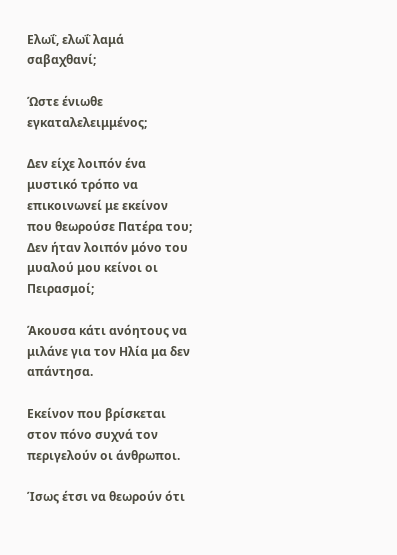Ελωΐ, ελωΐ λαμά σαβαχθανί;

Ώστε ένιωθε εγκαταλελειμμένος;

Δεν είχε λοιπόν ένα μυστικό τρόπο να επικοινωνεί με εκείνον που θεωρούσε Πατέρα του; Δεν ήταν λοιπόν μόνο του μυαλού μου κείνοι οι Πειρασμοί;

Άκουσα κάτι ανόητους να μιλάνε για τον Ηλία μα δεν απάντησα.

Εκείνον που βρίσκεται στον πόνο συχνά τον περιγελούν οι άνθρωποι.

Ίσως έτσι να θεωρούν ότι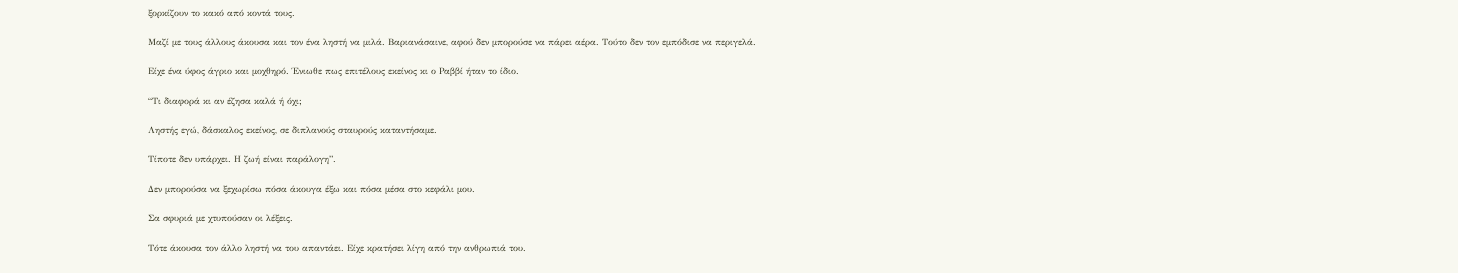ξορκίζουν το κακό από κοντά τους.

Μαζί με τους άλλους άκουσα και τον ένα ληστή να μιλά. Βαριανάσαινε, αφού δεν μπορούσε να πάρει αέρα. Τούτο δεν τον εμπόδισε να περιγελά.

Είχε ένα ύφος άγριο και μοχθηρό. Ένιωθε πως επιτέλους εκείνος κι ο Ραββί ήταν το ίδιο.

“Τι διαφορά κι αν έζησα καλά ή όχι;

Ληστής εγώ, δάσκαλος εκείνος, σε διπλανούς σταυρούς καταντήσαμε.

Τίποτε δεν υπάρχει. Η ζωή είναι παράλογη”.

Δεν μπορούσα να ξεχωρίσω πόσα άκουγα έξω και πόσα μέσα στο κεφάλι μου.

Σα σφυριά με χτυπούσαν οι λέξεις.

Τότε άκουσα τον άλλο ληστή να του απαντάει. Είχε κρατήσει λίγη από την ανθρωπιά του.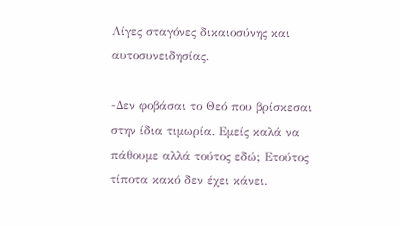Λίγες σταγόνες δικαιοσύνης και αυτοσυνειδησίας.

-Δεν φοβάσαι το Θεό που βρίσκεσαι στην ίδια τιμωρία. Εμείς καλά να πάθουμε αλλά τούτος εδώ; Ετούτος τίποτα κακό δεν έχει κάνει.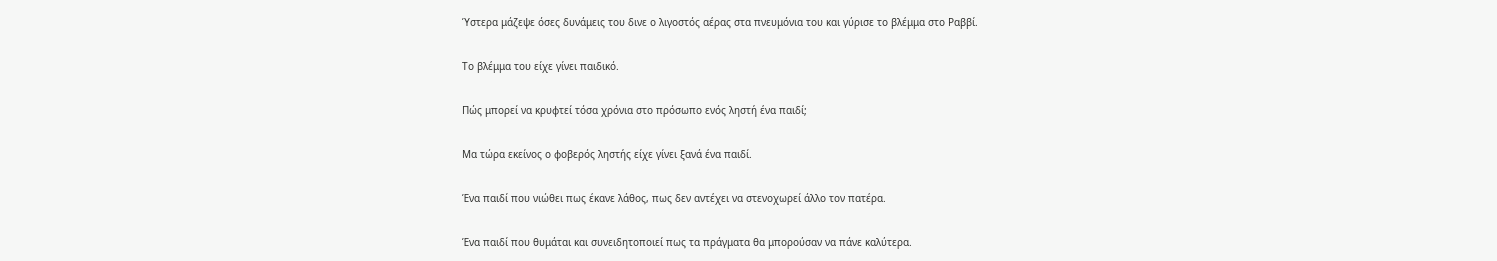Ύστερα μάζεψε όσες δυνάμεις του δινε ο λιγοστός αέρας στα πνευμόνια του και γύρισε το βλέμμα στο Ραββί.

Το βλέμμα του είχε γίνει παιδικό.

Πώς μπορεί να κρυφτεί τόσα χρόνια στο πρόσωπο ενός ληστή ένα παιδί;

Μα τώρα εκείνος ο φοβερός ληστής είχε γίνει ξανά ένα παιδί.

Ένα παιδί που νιώθει πως έκανε λάθος, πως δεν αντέχει να στενοχωρεί άλλο τον πατέρα.

Ένα παιδί που θυμάται και συνειδητοποιεί πως τα πράγματα θα μπορούσαν να πάνε καλύτερα.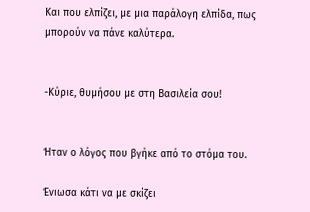Και που ελπίζει, με μια παράλογη ελπίδα, πως μπορούν να πάνε καλύτερα.


-Κύριε, θυμήσου με στη Βασιλεία σου!


Ήταν ο λόγος που βγήκε από το στόμα του.

Ένιωσα κάτι να με σκίζει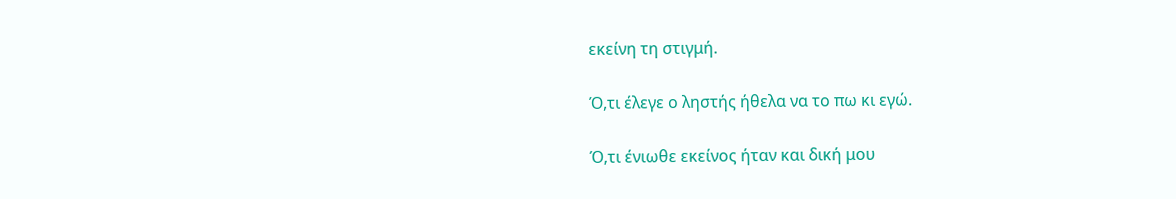εκείνη τη στιγμή.

Ό,τι έλεγε ο ληστής ήθελα να το πω κι εγώ.

Ό,τι ένιωθε εκείνος ήταν και δική μου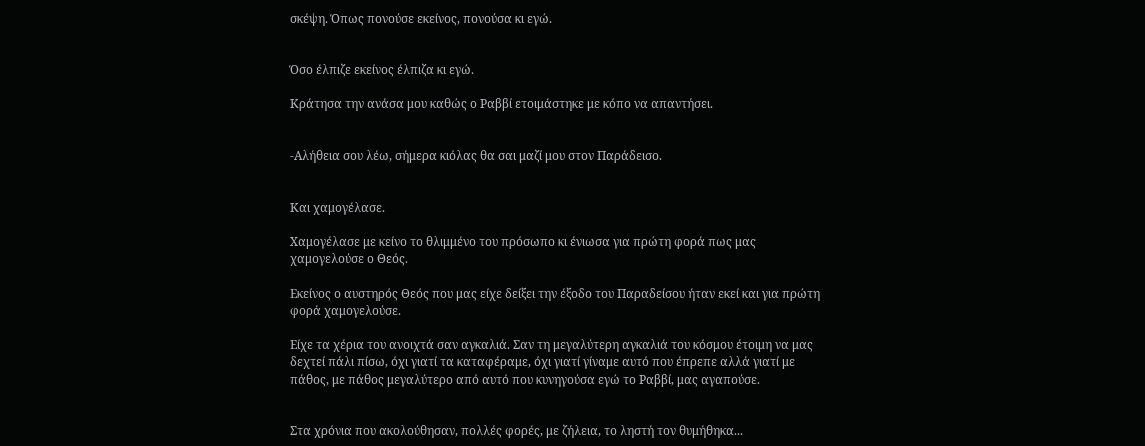σκέψη. Όπως πονούσε εκείνος, πονούσα κι εγώ.


Όσο έλπιζε εκείνος έλπιζα κι εγώ.

Κράτησα την ανάσα μου καθώς ο Ραββί ετοιμάστηκε με κόπο να απαντήσει.


-Αλήθεια σου λέω, σήμερα κιόλας θα σαι μαζί μου στον Παράδεισο.


Και χαμογέλασε.

Χαμογέλασε με κείνο το θλιμμένο του πρόσωπο κι ένιωσα για πρώτη φορά πως μας χαμογελούσε ο Θεός.

Εκείνος ο αυστηρός Θεός που μας είχε δείξει την έξοδο του Παραδείσου ήταν εκεί και για πρώτη φορά χαμογελούσε.

Είχε τα χέρια του ανοιχτά σαν αγκαλιά. Σαν τη μεγαλύτερη αγκαλιά του κόσμου έτοιμη να μας δεχτεί πάλι πίσω, όχι γιατί τα καταφέραμε, όχι γιατί γίναμε αυτό που έπρεπε αλλά γιατί με πάθος, με πάθος μεγαλύτερο από αυτό που κυνηγούσα εγώ το Ραββί, μας αγαπούσε.


Στα χρόνια που ακολούθησαν, πολλές φορές, με ζήλεια, το ληστή τον θυμήθηκα...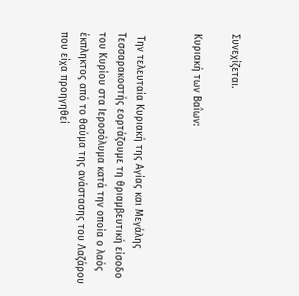Συνεχίζεται.

Κυριακή των Βαΐων:


 Την τελευταία Κυριακή της Αγίας και Μεγάλης Τεσσαρακοστής εορτάζουμε τη θριαμβευτική είσοδο του Κυρίου στα Ιεροσόλυμα κατά την οποία ο λαός έκπληκτος από το θαύμα της ανάστασης του Λαζάρου που είχα προηγηθεί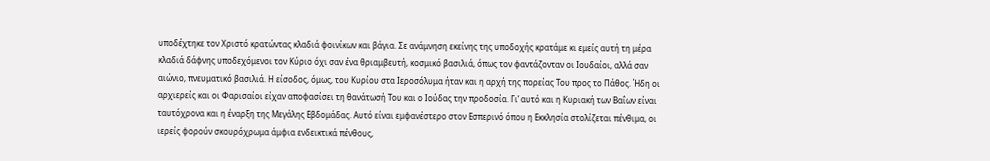υποδέχτηκε τον Χριστό κρατώντας κλαδιά φοινίκων και βάγια. Σε ανάμνηση εκείνης της υποδοχής κρατάμε κι εμείς αυτή τη μέρα κλαδιά δάφνης υποδεχόμενοι τον Κύριο όχι σαν ένα θριαμβευτή, κοσμικό βασιλιά, όπως τον φαντάζονταν οι Ιουδαίοι, αλλά σαν αιώνιο, πνευματικό βασιλιά. Η είσοδος, όμως, του Κυρίου στα Ιεροσόλυμα ήταν και η αρχή της πορείας Του προς το Πάθος. Ήδη οι αρχιερείς και οι Φαρισαίοι είχαν αποφασίσει τη θανάτωσή Του και ο Ιούδας την προδοσία. Γι’ αυτό και η Κυριακή των Βαΐων είναι ταυτόχρονα και η έναρξη της Μεγάλης Εβδομάδας. Αυτό είναι εμφανέστερο στον Εσπερινό όπου η Εκκλησία στολίζεται πένθιμα, οι ιερείς φορούν σκουρόχρωμα άμφια ενδεικτικά πένθους,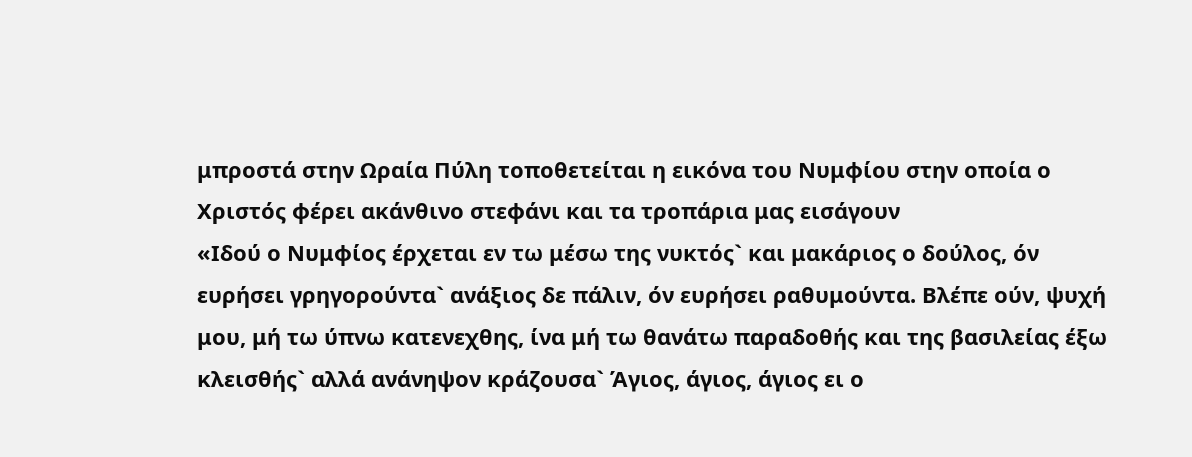μπροστά στην Ωραία Πύλη τοποθετείται η εικόνα του Νυμφίου στην οποία ο Χριστός φέρει ακάνθινο στεφάνι και τα τροπάρια μας εισάγουν
«Ιδού ο Νυμφίος έρχεται εν τω μέσω της νυκτός` και μακάριος ο δούλος, όν ευρήσει γρηγορούντα` ανάξιος δε πάλιν, όν ευρήσει ραθυμούντα. Βλέπε ούν, ψυχή μου, μή τω ύπνω κατενεχθης, ίνα μή τω θανάτω παραδοθής και της βασιλείας έξω κλεισθής` αλλά ανάνηψον κράζουσα` Άγιος, άγιος, άγιος ει ο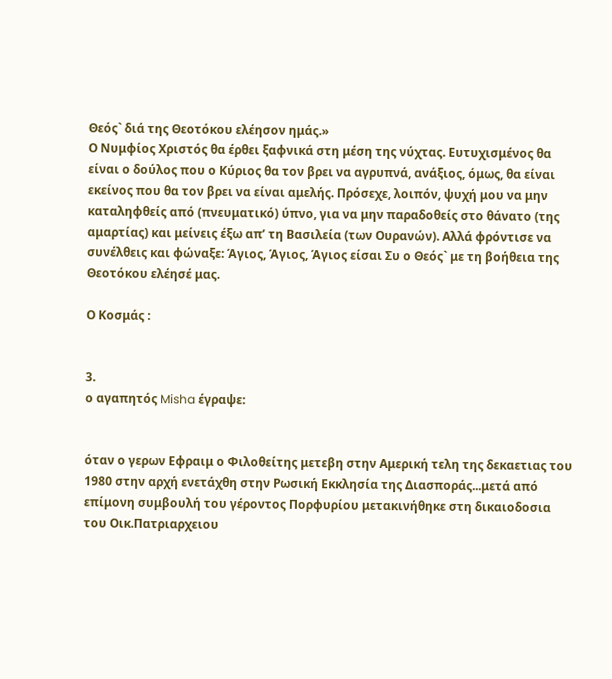Θεός` διά της Θεοτόκου ελέησον ημάς.»
Ο Νυμφίος Χριστός θα έρθει ξαφνικά στη μέση της νύχτας. Ευτυχισμένος θα είναι ο δούλος που ο Κύριος θα τον βρει να αγρυπνά, ανάξιος, όμως, θα είναι εκείνος που θα τον βρει να είναι αμελής. Πρόσεχε, λοιπόν, ψυχή μου να μην καταληφθείς από (πνευματικό) ύπνο, για να μην παραδοθείς στο θάνατο (της αμαρτίας) και μείνεις έξω απ’ τη Βασιλεία (των Ουρανών). Αλλά φρόντισε να συνέλθεις και φώναξε: Άγιος, Άγιος, Άγιος είσαι Συ ο Θεός` με τη βοήθεια της Θεοτόκου ελέησέ μας.

Ο Κοσμάς :


3.
ο αγαπητός Misha έγραψε:


όταν ο γερων Εφραιμ ο Φιλοθείτης μετεβη στην Αμερική τελη της δεκαετιας του 1980 στην αρχή ενετάχθη στην Ρωσική Εκκλησία της Διασποράς...μετά από επίμονη συμβουλή του γέροντος Πορφυρίου μετακινήθηκε στη δικαιοδοσια του Οικ.Πατριαρχειου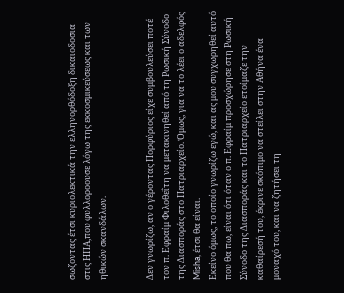σωζοντας έτσι κυριολεκτικά την ελληνορθόδοξη δικαιοδοσια στις ΗΠΑ,που φυλλοροουσε λόγω της εκκοσμικεύσεως και των ηθικών σκανδάλων.


Δεν γνωρίζω, αν ο γέροντας Πορφύριος είχε συμβουλεύσει ποτέ τον π. Εφραίμ Φιλοθεΐτη να μετακινηθεί από τη Ρωσική Σύνοδο της Διασποράς στο Πατριαρχείο. Όμως, για να το λέει ο αδελφός
Misha, έτσι θα είναι.
Εκείνο όμως, το οποίο γνωρίζω εγώ, και ας μου συγχωρηθεί αυτό που θα πω, είναι ότι όταν ο π. Εφραίμ προσχώρησε στη Ρωσική Σύνοδο της Διασποράς και το Πατριαρχείο ετοίμαζε την καθαίρεσή του, έκρινε σκόπιμο να στείλει στην Αθήνα ένα μοναχό του, και να ζητήσει τη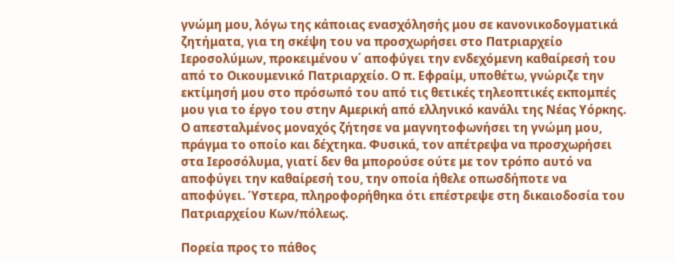γνώμη μου, λόγω της κάποιας ενασχόλησής μου σε κανονικοδογματικά ζητήματα, για τη σκέψη του να προσχωρήσει στο Πατριαρχείο Ιεροσολύμων, προκειμένου ν΄ αποφύγει την ενδεχόμενη καθαίρεσή του από το Οικουμενικό Πατριαρχείο. Ο π. Εφραίμ, υποθέτω, γνώριζε την εκτίμησή μου στο πρόσωπό του από τις θετικές τηλεοπτικές εκπομπές μου για το έργο του στην Αμερική από ελληνικό κανάλι της Νέας Υόρκης. Ο απεσταλμένος μοναχός ζήτησε να μαγνητοφωνήσει τη γνώμη μου, πράγμα το οποίο και δέχτηκα. Φυσικά, τον απέτρεψα να προσχωρήσει στα Ιεροσόλυμα, γιατί δεν θα μπορούσε ούτε με τον τρόπο αυτό να αποφύγει την καθαίρεσή του, την οποία ήθελε οπωσδήποτε να αποφύγει. Ύστερα, πληροφορήθηκα ότι επέστρεψε στη δικαιοδοσία του Πατριαρχείου Κων/πόλεως.

Πορεία προς το πάθος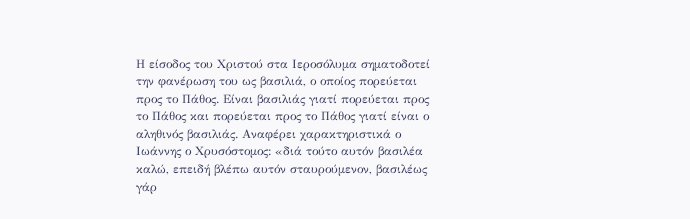Η είσοδος του Χριστού στα Ιεροσόλυμα σηματοδοτεί την φανέρωση του ως βασιλιά, ο οποίος πορεύεται προς το Πάθος. Είναι βασιλιάς γιατί πορεύεται προς το Πάθος και πορεύεται προς το Πάθος γιατί είναι ο αληθινός βασιλιάς. Αναφέρει χαρακτηριστικά ο Ιωάννης ο Χρυσόστομος: «διά τούτο αυτόν βασιλέα καλώ, επειδή βλέπω αυτόν σταυρούμενον, βασιλέως γάρ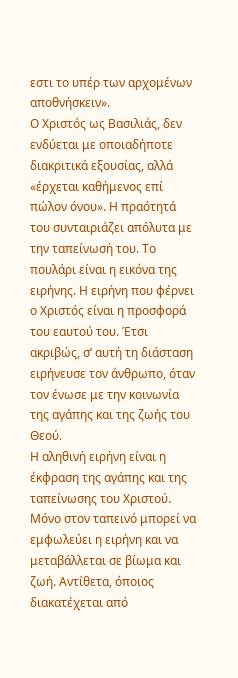εστι το υπέρ των αρχομένων αποθνήσκειν».
Ο Χριστός ως Βασιλιάς, δεν ενδύεται με οποιαδήποτε διακριτικά εξουσίας, αλλά «έρχεται καθήμενος επί πώλον όνου». Η πραότητά του συνταιριάζει απόλυτα με την ταπείνωσή του. Το πουλάρι είναι η εικόνα της ειρήνης. Η ειρήνη που φέρνει ο Χριστός είναι η προσφορά του εαυτού του. Έτσι ακριβώς, σ’ αυτή τη διάσταση ειρήνευσε τον άνθρωπο, όταν τον ένωσε με την κοινωνία της αγάπης και της ζωής του Θεού.
Η αληθινή ειρήνη είναι η έκφραση της αγάπης και της ταπείνωσης του Χριστού. Μόνο στον ταπεινό μπορεί να εμφωλεύει η ειρήνη και να μεταβάλλεται σε βίωμα και ζωή. Αντίθετα, όποιος διακατέχεται από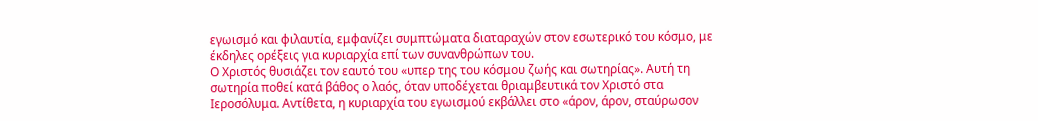εγωισμό και φιλαυτία, εμφανίζει συμπτώματα διαταραχών στον εσωτερικό του κόσμο, με έκδηλες ορέξεις για κυριαρχία επί των συνανθρώπων του.
Ο Χριστός θυσιάζει τον εαυτό του «υπερ της του κόσμου ζωής και σωτηρίας». Αυτή τη σωτηρία ποθεί κατά βάθος ο λαός, όταν υποδέχεται θριαμβευτικά τον Χριστό στα Ιεροσόλυμα. Αντίθετα, η κυριαρχία του εγωισμού εκβάλλει στο «άρον, άρον, σταύρωσον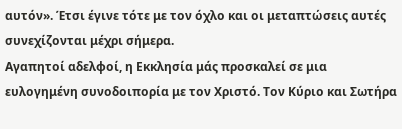αυτόν». Έτσι έγινε τότε με τον όχλο και οι μεταπτώσεις αυτές συνεχίζονται μέχρι σήμερα.
Αγαπητοί αδελφοί, η Εκκλησία μάς προσκαλεί σε μια ευλογημένη συνοδοιπορία με τον Χριστό. Τον Κύριο και Σωτήρα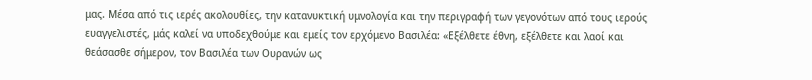μας. Μέσα από τις ιερές ακολουθίες, την κατανυκτική υμνολογία και την περιγραφή των γεγονότων από τους ιερούς ευαγγελιστές, μάς καλεί να υποδεχθούμε και εμείς τον ερχόμενο Βασιλέα: «Εξέλθετε έθνη, εξέλθετε και λαοί και θεάσασθε σήμερον, τον Βασιλέα των Ουρανών ως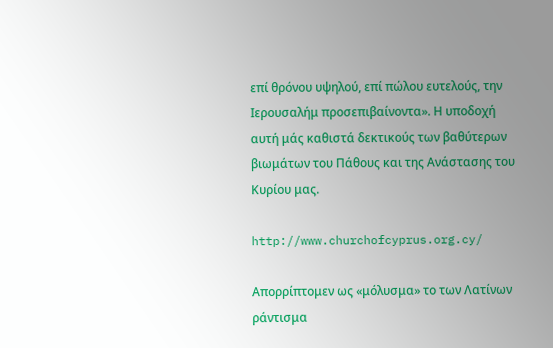επί θρόνου υψηλού, επί πώλου ευτελούς, την Ιερουσαλήμ προσεπιβαίνοντα». Η υποδοχή αυτή μάς καθιστά δεκτικούς των βαθύτερων βιωμάτων του Πάθους και της Ανάστασης του Κυρίου μας.

http://www.churchofcyprus.org.cy/

Aπορρίπτομεν ως «μόλυσμα» το των Λατίνων ράντισμα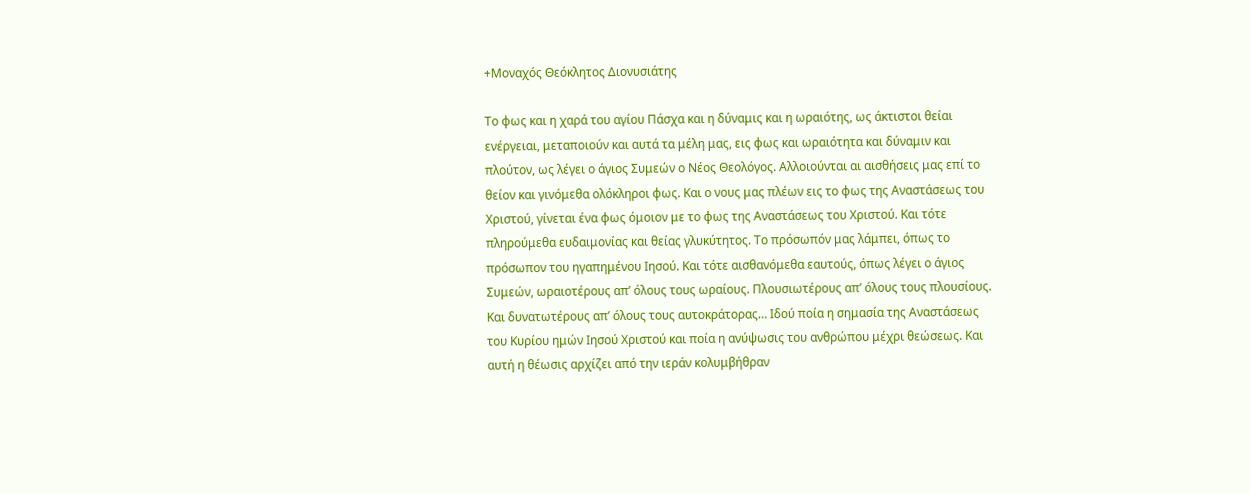+Μοναχός Θεόκλητος Διονυσιάτης

Το φως και η χαρά του αγίου Πάσχα και η δύναμις και η ωραιότης, ως άκτιστοι θείαι ενέργειαι, μεταποιούν και αυτά τα μέλη μας, εις φως και ωραιότητα και δύναμιν και πλούτον, ως λέγει ο άγιος Συμεών ο Νέος Θεολόγος. Αλλοιούνται αι αισθήσεις μας επί το θείον και γινόμεθα ολόκληροι φως. Και ο νους μας πλέων εις το φως της Αναστάσεως του Χριστού, γίνεται ένα φως όμοιον με το φως της Αναστάσεως του Χριστού. Και τότε πληρούμεθα ευδαιμονίας και θείας γλυκύτητος. Το πρόσωπόν μας λάμπει, όπως το πρόσωπον του ηγαπημένου Ιησού. Και τότε αισθανόμεθα εαυτούς, όπως λέγει ο άγιος Συμεών, ωραιοτέρους απ’ όλους τους ωραίους. Πλουσιωτέρους απ’ όλους τους πλουσίους. Και δυνατωτέρους απ’ όλους τους αυτοκράτορας… Ιδού ποία η σημασία της Αναστάσεως του Κυρίου ημών Ιησού Χριστού και ποία η ανύψωσις του ανθρώπου μέχρι θεώσεως. Και αυτή η θέωσις αρχίζει από την ιεράν κολυμβήθραν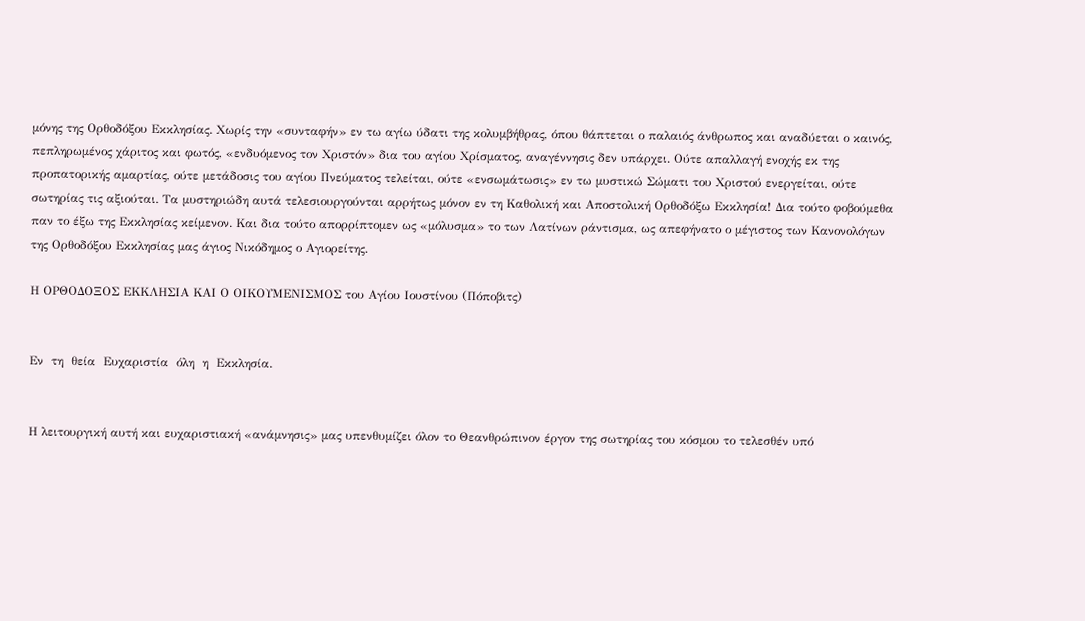μόνης της Ορθοδόξου Εκκλησίας. Χωρίς την «συνταφήν» εν τω αγίω ύδατι της κολυμβήθρας, όπου θάπτεται ο παλαιός άνθρωπος και αναδύεται ο καινός, πεπληρωμένος χάριτος και φωτός, «ενδυόμενος τον Χριστόν» δια του αγίου Χρίσματος, αναγέννησις δεν υπάρχει. Ούτε απαλλαγή ενοχής εκ της προπατορικής αμαρτίας, ούτε μετάδοσις του αγίου Πνεύματος τελείται, ούτε «ενσωμάτωσις» εν τω μυστικώ Σώματι του Χριστού ενεργείται, ούτε σωτηρίας τις αξιούται. Τα μυστηριώδη αυτά τελεσιουργούνται αρρήτως μόνον εν τη Καθολική και Αποστολική Ορθοδόξω Εκκλησία! Δια τούτο φοβούμεθα παν το έξω της Εκκλησίας κείμενον. Και δια τούτο απορρίπτομεν ως «μόλυσμα» το των Λατίνων ράντισμα, ως απεφήνατο ο μέγιστος των Κανονολόγων της Ορθοδόξου Εκκλησίας μας άγιος Νικόδημος ο Αγιορείτης.

Η ΟΡΘΟΔΟΞΟΣ ΕΚΚΛΗΣΙΑ ΚΑΙ Ο ΟΙΚΟΥΜΕΝΙΣΜΟΣ του Αγίου Ιουστίνου (Πόποβιτς)


Εν  τη  θεία  Ευχαριστία  όλη  η  Εκκλησία.


Η λειτουργική αυτή και ευχαριστιακή «ανάμνησις» μας υπενθυμίζει όλον το Θεανθρώπινον έργον της σωτηρίας του κόσμου το τελεσθέν υπό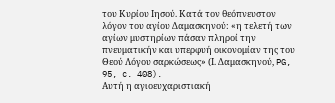του Κυρίου Ιησού. Κατά τον θεόπνευστον λόγον του αγίου Δαμασκηνού: «η τελετή των αγίων μυστηρίων πάσαν πληροί την πνευματικήν και υπερφυή οικονομίαν της του Θεού Λόγου σαρκώσεως» (Ι. Δαμασκηνού, PG, 95, c. 408).
Αυτή η αγιοευχαριστιακή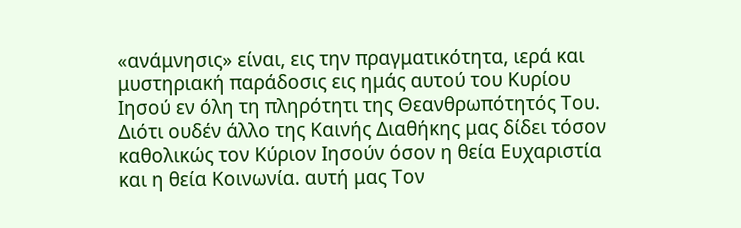«ανάμνησις» είναι, εις την πραγματικότητα, ιερά και μυστηριακή παράδοσις εις ημάς αυτού του Κυρίου Ιησού εν όλη τη πληρότητι της Θεανθρωπότητός Του. Διότι ουδέν άλλο της Καινής Διαθήκης μας δίδει τόσον καθολικώς τον Κύριον Ιησούν όσον η θεία Ευχαριστία και η θεία Κοινωνία. αυτή μας Τον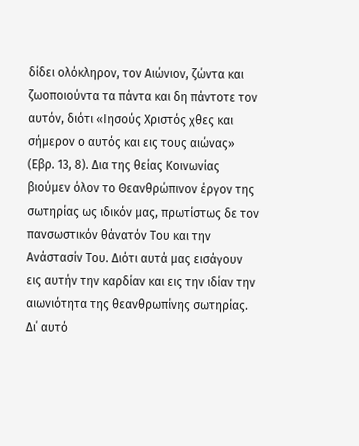δίδει ολόκληρον, τον Αιώνιον, ζώντα και ζωοποιούντα τα πάντα και δη πάντοτε τον αυτόν, διότι «Ιησούς Χριστός χθες και σήμερον ο αυτός και εις τους αιώνας» (Εβρ. 13, 8). Δια της θείας Κοινωνίας βιούμεν όλον το Θεανθρώπινον έργον της σωτηρίας ως ιδικόν μας, πρωτίστως δε τον πανσωστικόν θάνατόν Του και την Ανάστασίν Του. Διότι αυτά μας εισάγουν εις αυτήν την καρδίαν και εις την ιδίαν την αιωνιότητα της θεανθρωπίνης σωτηρίας. Δι΄ αυτό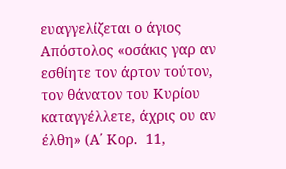ευαγγελίζεται ο άγιος Απόστολος «οσάκις γαρ αν εσθίητε τον άρτον τούτον, τον θάνατον του Κυρίου καταγγέλλετε, άχρις ου αν έλθη» (Α΄ Κορ.  11,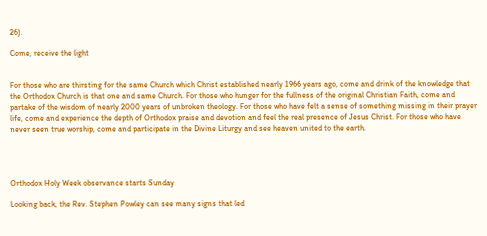26).

Come, receive the light


For those who are thirsting for the same Church which Christ established nearly 1966 years ago, come and drink of the knowledge that the Orthodox Church is that one and same Church. For those who hunger for the fullness of the original Christian Faith, come and partake of the wisdom of nearly 2000 years of unbroken theology. For those who have felt a sense of something missing in their prayer life, come and experience the depth of Orthodox praise and devotion and feel the real presence of Jesus Christ. For those who have never seen true worship, come and participate in the Divine Liturgy and see heaven united to the earth.




Orthodox Holy Week observance starts Sunday

Looking back, the Rev. Stephen Powley can see many signs that led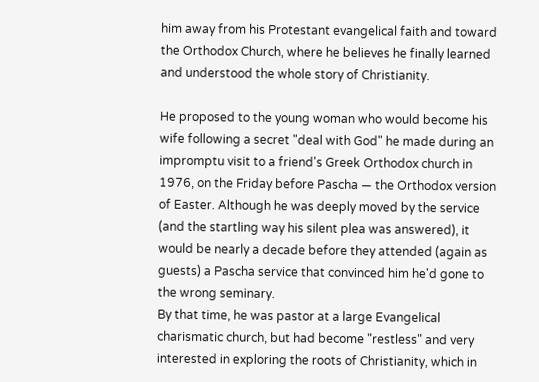him away from his Protestant evangelical faith and toward the Orthodox Church, where he believes he finally learned and understood the whole story of Christianity.

He proposed to the young woman who would become his wife following a secret "deal with God" he made during an impromptu visit to a friend's Greek Orthodox church in 1976, on the Friday before Pascha — the Orthodox version of Easter. Although he was deeply moved by the service (and the startling way his silent plea was answered), it would be nearly a decade before they attended (again as guests) a Pascha service that convinced him he'd gone to the wrong seminary.
By that time, he was pastor at a large Evangelical charismatic church, but had become "restless" and very interested in exploring the roots of Christianity, which in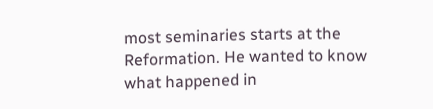most seminaries starts at the Reformation. He wanted to know what happened in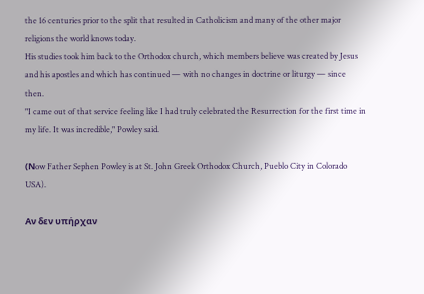the 16 centuries prior to the split that resulted in Catholicism and many of the other major religions the world knows today.
His studies took him back to the Orthodox church, which members believe was created by Jesus and his apostles and which has continued — with no changes in doctrine or liturgy — since then.
"I came out of that service feeling like I had truly celebrated the Resurrection for the first time in my life. It was incredible," Powley said.

(Νow Father Sephen Powley is at St. John Greek Orthodox Church, Pueblo City in Colorado USA).

Αν δεν υπήρχαν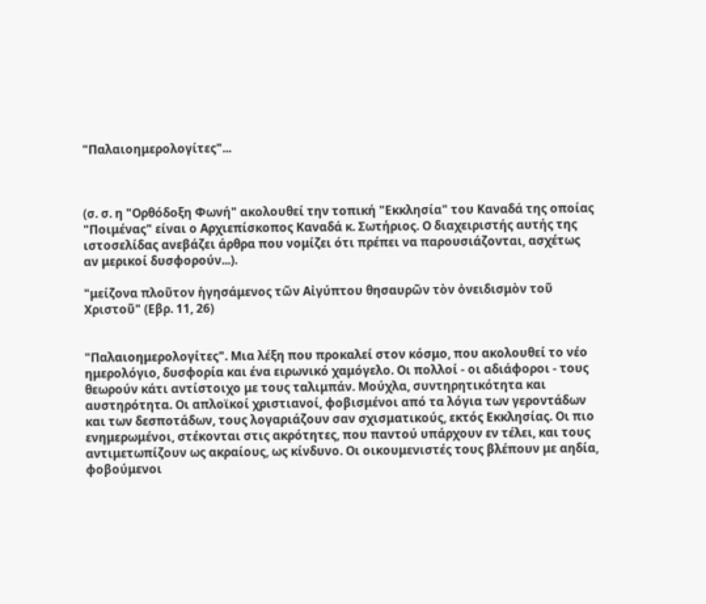"Παλαιοημερολογίτες"...



(σ. σ. η "Ορθόδοξη Φωνή" ακολουθεί την τοπική "Εκκλησία" του Καναδά της οποίας "Ποιμένας" είναι ο Αρχιεπίσκοπος Καναδά κ. Σωτήριος. Ο διαχειριστής αυτής της ιστοσελίδας ανεβάζει άρθρα που νομίζει ότι πρέπει να παρουσιάζονται, ασχέτως αν μερικοί δυσφορούν...).

"μείζονα πλοῦτον ἡγησάμενος τῶν Αἰγύπτου θησαυρῶν τὸν ὀνειδισμὸν τοῦ Χριστοῦ" (Εβρ. 11, 26)


"Παλαιοημερολογίτες". Μια λέξη που προκαλεί στον κόσμο, που ακολουθεί το νέο ημερολόγιο, δυσφορία και ένα ειρωνικό χαμόγελο. Οι πολλοί - οι αδιάφοροι - τους θεωρούν κάτι αντίστοιχο με τους ταλιμπάν. Μούχλα, συντηρητικότητα και αυστηρότητα. Οι απλοϊκοί χριστιανοί, φοβισμένοι από τα λόγια των γεροντάδων και των δεσποτάδων, τους λογαριάζουν σαν σχισματικούς, εκτός Εκκλησίας. Οι πιο ενημερωμένοι, στέκονται στις ακρότητες, που παντού υπάρχουν εν τέλει, και τους αντιμετωπίζουν ως ακραίους, ως κίνδυνο. Οι οικουμενιστές τους βλέπουν με αηδία, φοβούμενοι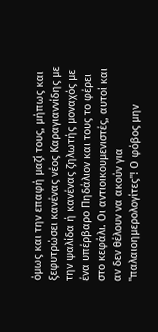όμως και την επαφή μαζί τους, μήπως και ξεφυτρώσει κανένας νέος Καραγιαννίδης με την ψαλίδα ή κανένας ζηλωτής μοναχός με ένα υπέρβαρο Πηδάλιον και τους το φέρει στο κεφάλι. Οι αντιοικουμενιστές, αυτοί και αν δεν θέλουν να ακούν για "παλαιοημερολογίτες"! Ο φόβος μην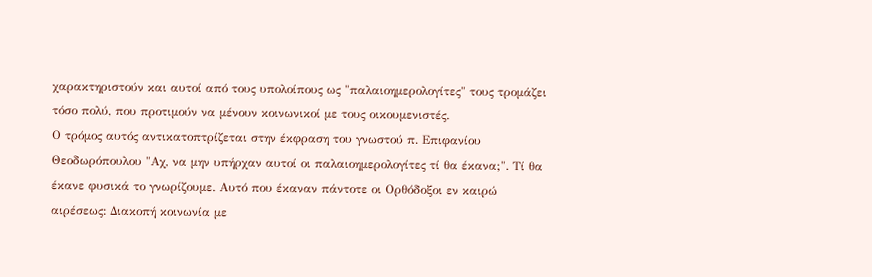χαρακτηριστούν και αυτοί από τους υπολοίπους ως "παλαιοημερολογίτες" τους τρομάζει τόσο πολύ, που προτιμούν να μένουν κοινωνικοί με τους οικουμενιστές.
Ο τρόμος αυτός αντικατοπτρίζεται στην έκφραση του γνωστού π. Επιφανίου Θεοδωρόπουλου "Αχ, να μην υπήρχαν αυτοί οι παλαιοημερολογίτες τί θα έκανα;". Τί θα έκανε φυσικά το γνωρίζουμε. Αυτό που έκαναν πάντοτε οι Ορθόδοξοι εν καιρώ αιρέσεως: Διακοπή κοινωνία με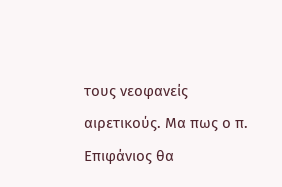τους νεοφανείς αιρετικούς. Μα πως ο π. Επιφάνιος θα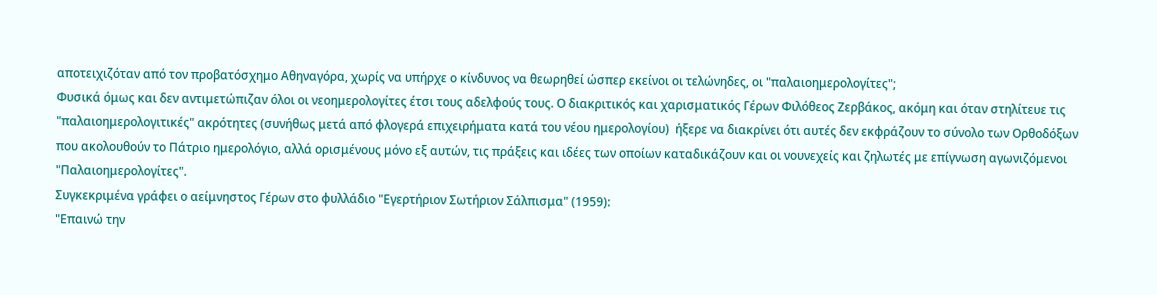αποτειχιζόταν από τον προβατόσχημο Αθηναγόρα, χωρίς να υπήρχε ο κίνδυνος να θεωρηθεί ώσπερ εκείνοι οι τελώνηδες, οι "παλαιοημερολογίτες";
Φυσικά όμως και δεν αντιμετώπιζαν όλοι οι νεοημερολογίτες έτσι τους αδελφούς τους. Ο διακριτικός και χαρισματικός Γέρων Φιλόθεος Ζερβάκος, ακόμη και όταν στηλίτευε τις "παλαιοημερολογιτικές" ακρότητες (συνήθως μετά από φλογερά επιχειρήματα κατά του νέου ημερολογίου)  ήξερε να διακρίνει ότι αυτές δεν εκφράζουν το σύνολο των Ορθοδόξων που ακολουθούν το Πάτριο ημερολόγιο, αλλά ορισμένους μόνο εξ αυτών, τις πράξεις και ιδέες των οποίων καταδικάζουν και οι νουνεχείς και ζηλωτές με επίγνωση αγωνιζόμενοι "Παλαιοημερολογίτες".
Συγκεκριμένα γράφει ο αείμνηστος Γέρων στο φυλλάδιο "Εγερτήριον Σωτήριον Σάλπισμα" (1959):
"Επαινώ την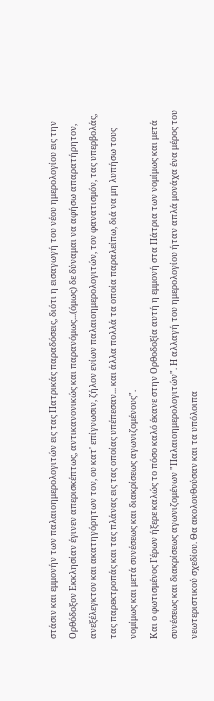στάσιν και εμμονήν των παλαιοημερολογιτών εις τας Πατρικάς παραδόσεις, διότι η εισαγωγή του νέου ημερολογίου εις την Ορθόδοξον Εκκλησίαν έγινεν απερισκέπτως, αντικανονικώς και παρανόμως...(όμως) δε δύναμαι να αφήσω απαρατήρητον, ανεξέλεγκτον και ακατηγόρητων τον, ου κατ' επίγνωσιν, ζήλον ενίων παλαιοημερολογιτών, τον φανατισμόν, τας υπερβολάς, τας παρεκτροπάς και τας πλάνας εις τας οποίας υπέπεσαν... και άλλα πολλά τα οποία παραλείπω, διά να μη λυπήσω τους νομίμως και μετά συνέσεως και διακρίσεως αγωνιζομένους".
Και ο φωτισμένος Γέρων ήξερε καλώς το πόσο καλό έκανε στην Ορθοδοξία αυτή η εμμονή στα Πάτρια των νομίμως και μετά συνέσεως και διακρίσεως αγωνιζομένων "Παλαιοημερολογιτών". Η αλλαγή του ημερολογίου ήταν απλά μονάχα ένα μέρος του νεωτεριστικού σχεδίου. Θα ακολουθούσαν και τα υπόλοιπα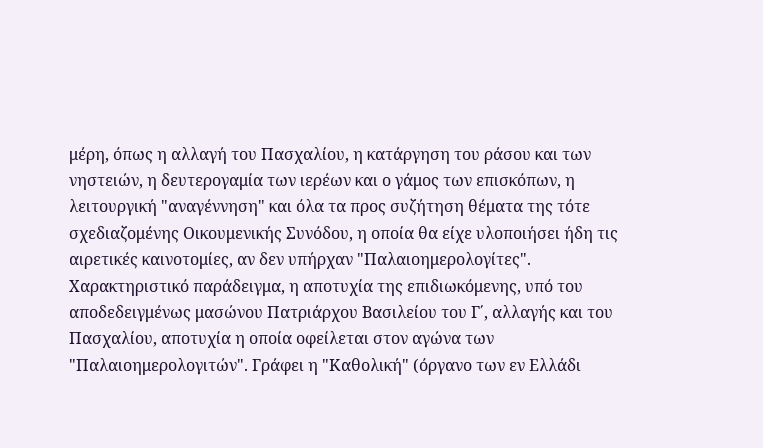μέρη, όπως η αλλαγή του Πασχαλίου, η κατάργηση του ράσου και των νηστειών, η δευτερογαμία των ιερέων και ο γάμος των επισκόπων, η λειτουργική "αναγέννηση" και όλα τα προς συζήτηση θέματα της τότε σχεδιαζομένης Οικουμενικής Συνόδου, η οποία θα είχε υλοποιήσει ήδη τις αιρετικές καινοτομίες, αν δεν υπήρχαν "Παλαιοημερολογίτες".
Χαρακτηριστικό παράδειγμα, η αποτυχία της επιδιωκόμενης, υπό του αποδεδειγμένως μασώνου Πατριάρχου Βασιλείου του Γ΄, αλλαγής και του Πασχαλίου, αποτυχία η οποία οφείλεται στον αγώνα των "Παλαιοημερολογιτών". Γράφει η "Καθολική" (όργανο των εν Ελλάδι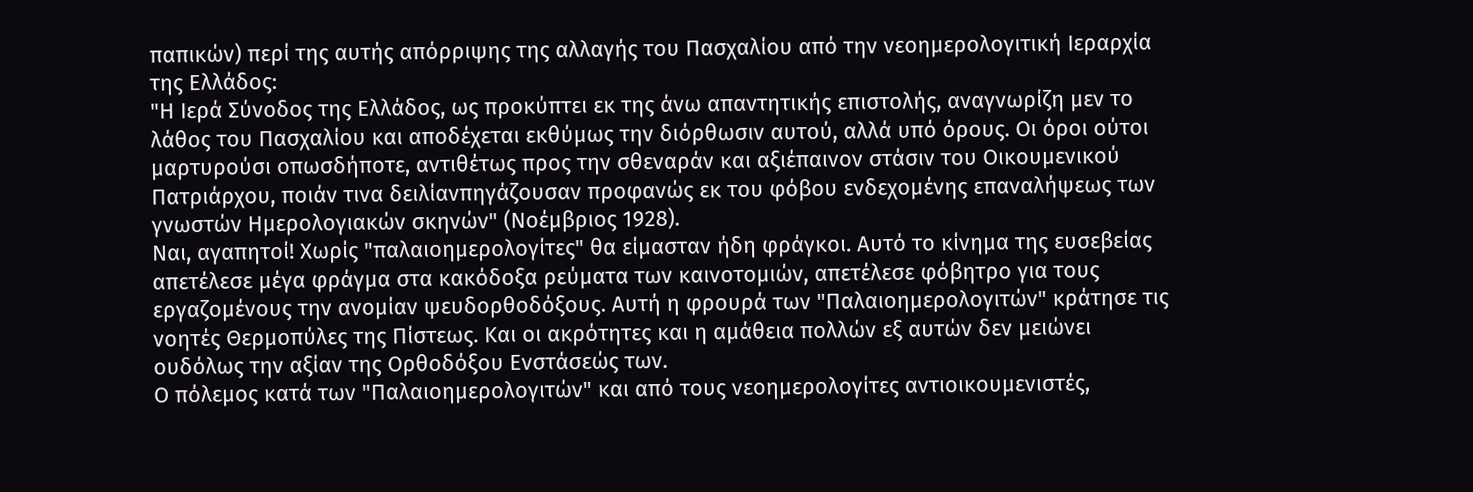παπικών) περί της αυτής απόρριψης της αλλαγής του Πασχαλίου από την νεοημερολογιτική Ιεραρχία της Ελλάδος:
"Η Ιερά Σύνοδος της Ελλάδος, ως προκύπτει εκ της άνω απαντητικής επιστολής, αναγνωρίζη μεν το λάθος του Πασχαλίου και αποδέχεται εκθύμως την διόρθωσιν αυτού, αλλά υπό όρους. Οι όροι ούτοι μαρτυρούσι οπωσδήποτε, αντιθέτως προς την σθεναράν και αξιέπαινον στάσιν του Οικουμενικού Πατριάρχου, ποιάν τινα δειλίανπηγάζουσαν προφανώς εκ του φόβου ενδεχομένης επαναλήψεως των γνωστών Ημερολογιακών σκηνών" (Νοέμβριος 1928).
Ναι, αγαπητοί! Χωρίς "παλαιοημερολογίτες" θα είμασταν ήδη φράγκοι. Αυτό το κίνημα της ευσεβείας απετέλεσε μέγα φράγμα στα κακόδοξα ρεύματα των καινοτομιών, απετέλεσε φόβητρο για τους εργαζομένους την ανομίαν ψευδορθοδόξους. Αυτή η φρουρά των "Παλαιοημερολογιτών" κράτησε τις νοητές Θερμοπύλες της Πίστεως. Και οι ακρότητες και η αμάθεια πολλών εξ αυτών δεν μειώνει ουδόλως την αξίαν της Ορθοδόξου Ενστάσεώς των.
Ο πόλεμος κατά των "Παλαιοημερολογιτών" και από τους νεοημερολογίτες αντιοικουμενιστές,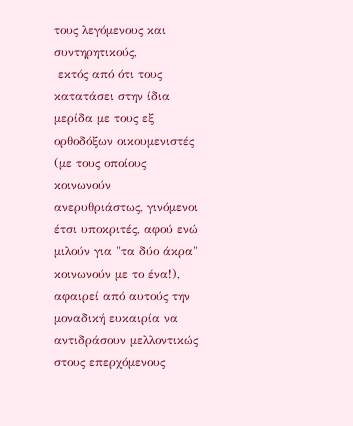τους λεγόμενους και συντηρητικούς,
 εκτός από ότι τους κατατάσει στην ίδια μερίδα με τους εξ ορθοδόξων οικουμενιστές (με τους οποίους κοινωνούν ανερυθριάστως, γινόμενοι έτσι υποκριτές, αφού ενώ μιλούν για "τα δύο άκρα" κοινωνούν με το ένα!), αφαιρεί από αυτούς την μοναδική ευκαιρία να αντιδράσουν μελλοντικώς στους επερχόμενους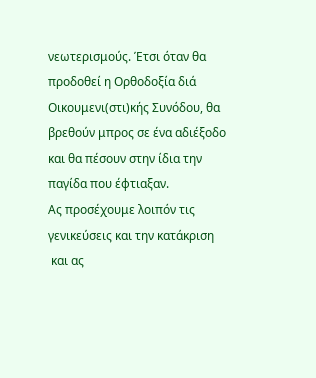νεωτερισμούς. Έτσι όταν θα προδοθεί η Ορθοδοξία διά Οικουμενι(στι)κής Συνόδου, θα βρεθούν μπρος σε ένα αδιέξοδο και θα πέσουν στην ίδια την παγίδα που έφτιαξαν.
Ας προσέχουμε λοιπόν τις γενικεύσεις και την κατάκριση
 και ας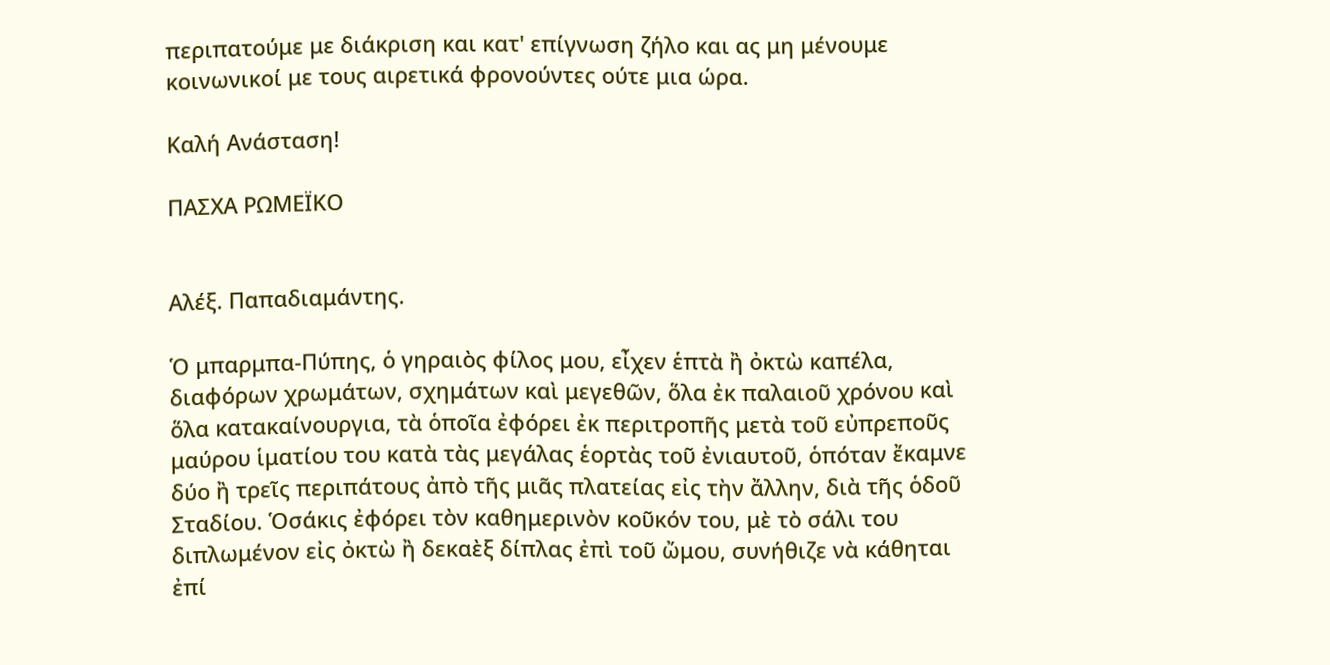περιπατούμε με διάκριση και κατ' επίγνωση ζήλο και ας μη μένουμε κοινωνικοί με τους αιρετικά φρονούντες ούτε μια ώρα.

Καλή Ανάσταση!

ΠΑΣΧΑ ΡΩΜΕΪΚΟ


Αλέξ. Παπαδιαμάντης.

Ὁ μπαρμπα-Πύπης, ὁ γηραιὸς φίλος μου, εἶχεν ἑπτὰ ἢ ὀκτὼ καπέλα, διαφόρων χρωμάτων, σχημάτων καὶ μεγεθῶν, ὅλα ἐκ παλαιοῦ χρόνου καὶ ὅλα κατακαίνουργια, τὰ ὁποῖα ἐφόρει ἐκ περιτροπῆς μετὰ τοῦ εὐπρεποῦς μαύρου ἱματίου του κατὰ τὰς μεγάλας ἑορτὰς τοῦ ἐνιαυτοῦ, ὁπόταν ἔκαμνε δύο ἢ τρεῖς περιπάτους ἀπὸ τῆς μιᾶς πλατείας εἰς τὴν ἄλλην, διὰ τῆς ὁδοῦ Σταδίου. Ὁσάκις ἐφόρει τὸν καθημερινὸν κοῦκόν του, μὲ τὸ σάλι του διπλωμένον εἰς ὀκτὼ ἢ δεκαὲξ δίπλας ἐπὶ τοῦ ὤμου, συνήθιζε νὰ κάθηται ἐπί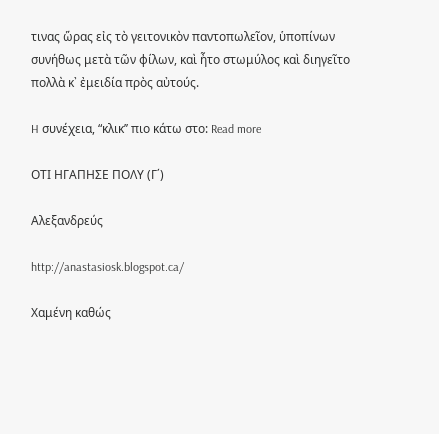τινας ὥρας εἰς τὸ γειτονικὸν παντοπωλεῖον, ὑποπίνων συνήθως μετὰ τῶν φίλων, καὶ ἦτο στωμύλος καὶ διηγεῖτο πολλὰ κ᾽ ἐμειδία πρὸς αὐτούς.

H συνέχεια, “κλικ’’ πιο κάτω στο: Read more

ΟΤΙ ΗΓΑΠΗΣΕ ΠΟΛΥ (Γ΄)

Αλεξανδρεύς

http://anastasiosk.blogspot.ca/

Χαμένη καθώς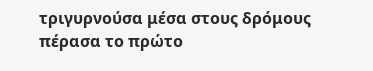τριγυρνούσα μέσα στους δρόμους πέρασα το πρώτο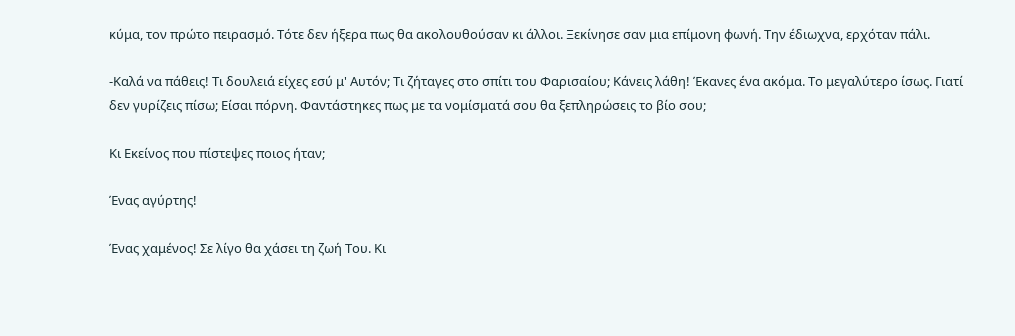κύμα, τον πρώτο πειρασμό. Τότε δεν ήξερα πως θα ακολουθούσαν κι άλλοι. Ξεκίνησε σαν μια επίμονη φωνή. Την έδιωχνα, ερχόταν πάλι.

-Καλά να πάθεις! Τι δουλειά είχες εσύ μ' Αυτόν; Τι ζήταγες στο σπίτι του Φαρισαίου; Κάνεις λάθη! Έκανες ένα ακόμα. Το μεγαλύτερο ίσως. Γιατί δεν γυρίζεις πίσω; Είσαι πόρνη. Φαντάστηκες πως με τα νομίσματά σου θα ξεπληρώσεις το βίο σου;

Κι Εκείνος που πίστεψες ποιος ήταν;

Ένας αγύρτης!

Ένας χαμένος! Σε λίγο θα χάσει τη ζωή Του. Κι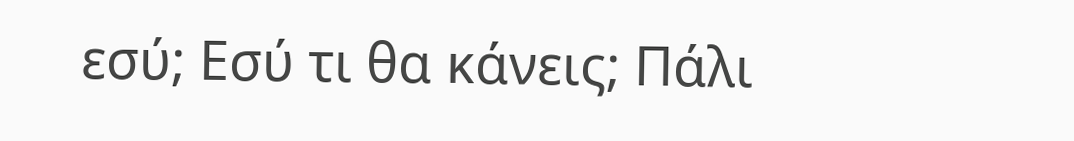εσύ; Εσύ τι θα κάνεις; Πάλι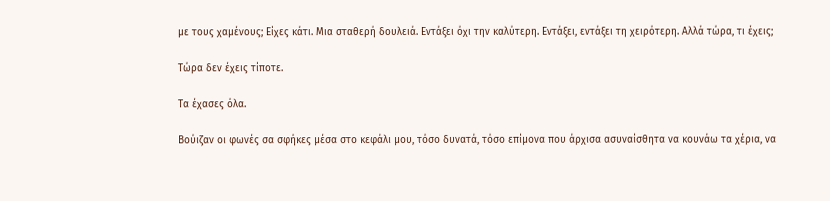με τους χαμένους; Είχες κάτι. Μια σταθερή δουλειά. Εντάξει όχι την καλύτερη. Εντάξει, εντάξει τη χειρότερη. Αλλά τώρα, τι έχεις;

Τώρα δεν έχεις τίποτε.

Τα έχασες όλα.

Βούιζαν οι φωνές σα σφήκες μέσα στο κεφάλι μου, τόσο δυνατά, τόσο επίμονα που άρχισα ασυναίσθητα να κουνάω τα χέρια, να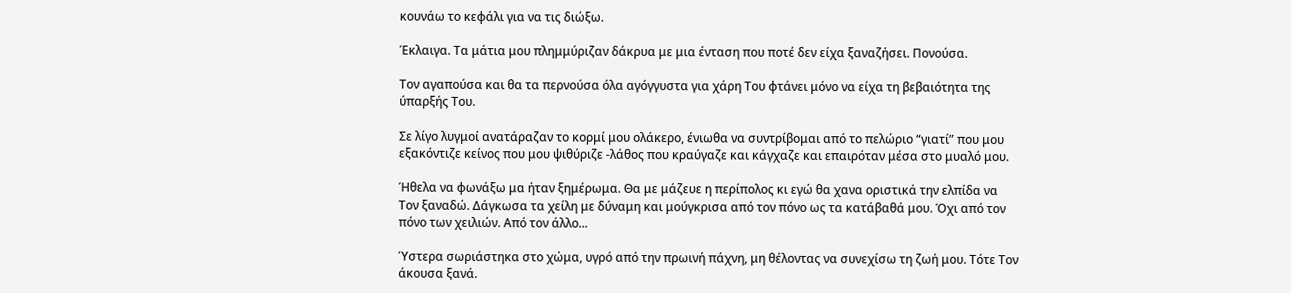κουνάω το κεφάλι για να τις διώξω.

Έκλαιγα. Τα μάτια μου πλημμύριζαν δάκρυα με μια ένταση που ποτέ δεν είχα ξαναζήσει. Πονούσα.

Τον αγαπούσα και θα τα περνούσα όλα αγόγγυστα για χάρη Του φτάνει μόνο να είχα τη βεβαιότητα της ύπαρξής Του.

Σε λίγο λυγμοί ανατάραζαν το κορμί μου ολάκερο, ένιωθα να συντρίβομαι από το πελώριο “γιατί” που μου εξακόντιζε κείνος που μου ψιθύριζε -λάθος που κραύγαζε και κάγχαζε και επαιρόταν μέσα στο μυαλό μου.

Ήθελα να φωνάξω μα ήταν ξημέρωμα. Θα με μάζευε η περίπολος κι εγώ θα χανα οριστικά την ελπίδα να Τον ξαναδώ. Δάγκωσα τα χείλη με δύναμη και μούγκρισα από τον πόνο ως τα κατάβαθά μου. Όχι από τον πόνο των χειλιών. Από τον άλλο...

Ύστερα σωριάστηκα στο χώμα, υγρό από την πρωινή πάχνη, μη θέλοντας να συνεχίσω τη ζωή μου. Τότε Τον άκουσα ξανά.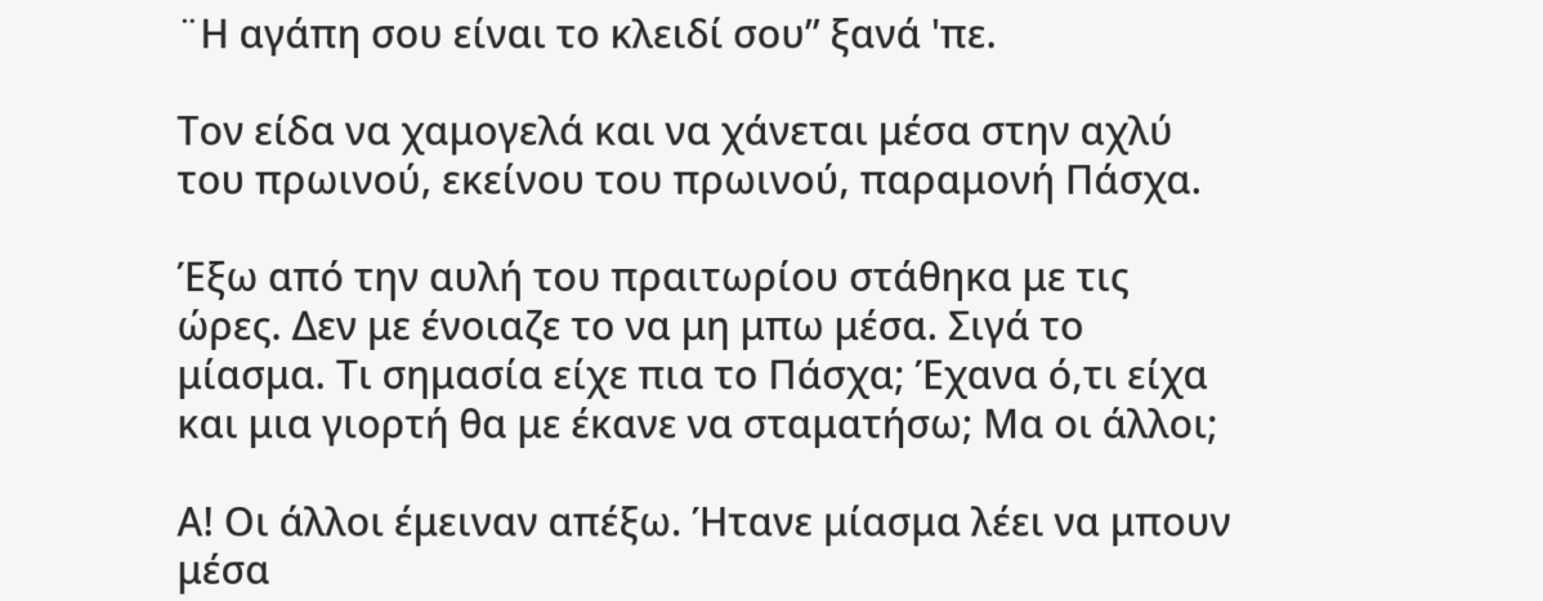¨Η αγάπη σου είναι το κλειδί σου” ξανά 'πε.

Τον είδα να χαμογελά και να χάνεται μέσα στην αχλύ του πρωινού, εκείνου του πρωινού, παραμονή Πάσχα.

Έξω από την αυλή του πραιτωρίου στάθηκα με τις ώρες. Δεν με ένοιαζε το να μη μπω μέσα. Σιγά το μίασμα. Τι σημασία είχε πια το Πάσχα; Έχανα ό,τι είχα και μια γιορτή θα με έκανε να σταματήσω; Μα οι άλλοι;

Α! Οι άλλοι έμειναν απέξω. Ήτανε μίασμα λέει να μπουν μέσα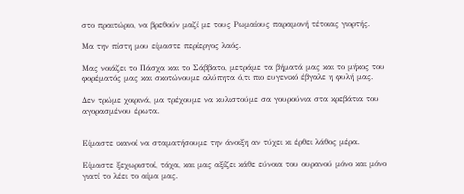στο πραιτώριο, να βρεθούν μαζί με τους Ρωμαίους παραμονή τέτοιας γιορτής.

Μα την πίστη μου είμαστε περίεργος λαός.

Μας νοιάζει το Πάσχα και το Σάββατο, μετράμε τα βήματά μας και το μήκος του φορέματός μας και σκοτώνουμε αλύπητα ό,τι πιο ευγενικό έβγαλε η φυλή μας.

Δεν τρώμε χοιρινά, μα τρέχουμε να κυλιστούμε σα γουρούνια στα κρεβάτια του αγορασμένου έρωτα.


Είμαστε ικανοί να σταματήσουμε την άνοιξη αν τύχει κι έρθει λάθος μέρα.

Είμαστε ξεχωριστοί, τάχα, και μας αξίζει κάθε εύνοια του ουρανού μόνο και μόνο γιατί το λέει το αίμα μας.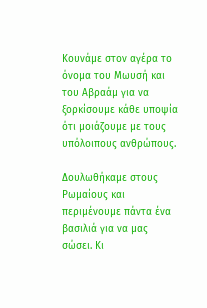Κουνάμε στον αγέρα το όνομα του Μωυσή και του Αβραάμ για να ξορκίσουμε κάθε υποψία ότι μοιάζουμε με τους υπόλοιπους ανθρώπους.

Δουλωθήκαμε στους Ρωμαίους και περιμένουμε πάντα ένα βασιλιά για να μας σώσει. Κι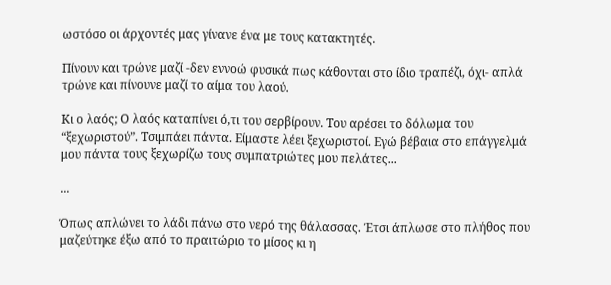ωστόσο οι άρχοντές μας γίνανε ένα με τους κατακτητές.

Πίνουν και τρώνε μαζί -δεν εννοώ φυσικά πως κάθονται στο ίδιο τραπέζι, όχι- απλά τρώνε και πίνουνε μαζί το αίμα του λαού.

Κι ο λαός; Ο λαός καταπίνει ό,τι του σερβίρουν. Του αρέσει το δόλωμα του “ξεχωριστού”. Τσιμπάει πάντα. Είμαστε λέει ξεχωριστοί. Εγώ βέβαια στο επάγγελμά μου πάντα τους ξεχωρίζω τους συμπατριώτες μου πελάτες...

...

Όπως απλώνει το λάδι πάνω στο νερό της θάλασσας. Έτσι άπλωσε στο πλήθος που μαζεύτηκε έξω από το πραιτώριο το μίσος κι η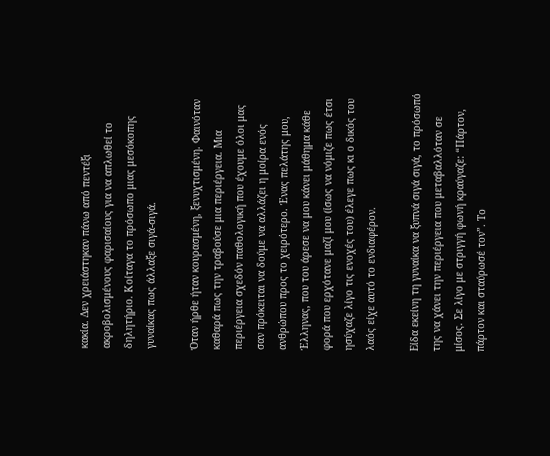κακία. Δεν χρειάστηκαν πάνω από πεντέξι ακροβολισμένους φαρισαίους για να απλωθεί το δηλητήριο. Κοίταγα το πρόσωπο μιας μεσόκοπης γυναίκας πως άλλαξε σιγά-σιγά.

Όταν ήρθε ήταν κουρασμένη, ξενυχτισμένη. Φαινόταν καθαρά πως την τραβούσε μια περιέργεια. Μια περιέργεια σχεδόν παθολογική που έχουμε όλοι μας σαν πρόκειται να δούμε να αλλάζει η μοίρα ενός ανθρώπου προς το χειρότερο. Ένας πελάτης μου, Έλληνας, που του άρεσε να μου κάνει μάθημα κάθε φορά που ερχότανε μαζί μου (ίσως να νόμιζε πως έτσι ησύχαζε λίγο τις ενοχές του) έλεγε πως κι ο δικός του λαός είχε αυτό το ενδιαφέρον.

Είδα εκείνη τη γυναίκα να ξυπνά σιγά σιγά, το πρόσωπό της να χάνει την περιέργεια που μεταβαλλόταν σε μίσος. Σε λίγο με στριγγή φωνή κραύγαζε: “Πάρτον, πάρτον και σταύρωσέ τον”. Το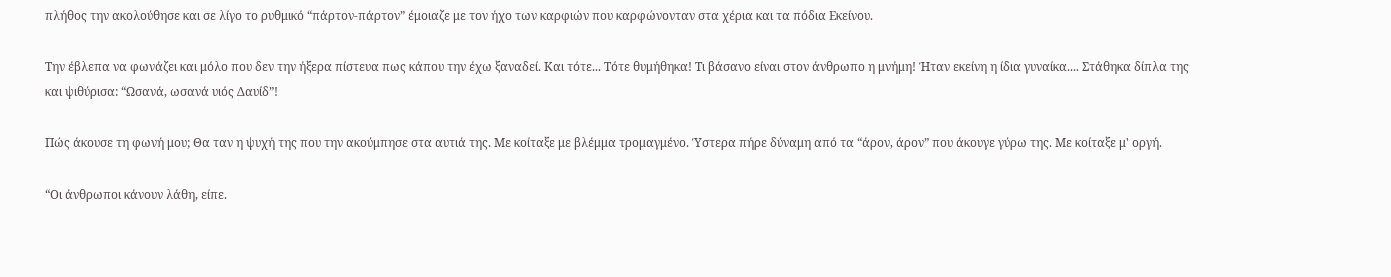πλήθος την ακολούθησε και σε λίγο το ρυθμικό “πάρτον-πάρτον” έμοιαζε με τον ήχο των καρφιών που καρφώνονταν στα χέρια και τα πόδια Εκείνου.

Την έβλεπα να φωνάζει και μόλο που δεν την ήξερα πίστευα πως κάπου την έχω ξαναδεί. Και τότε... Τότε θυμήθηκα! Τι βάσανο είναι στον άνθρωπο η μνήμη! Ήταν εκείνη η ίδια γυναίκα.... Στάθηκα δίπλα της και ψιθύρισα: “Ωσανά, ωσανά υιός Δαυίδ”!

Πώς άκουσε τη φωνή μου; Θα ταν η ψυχή της που την ακούμπησε στα αυτιά της. Με κοίταξε με βλέμμα τρομαγμένο. Ύστερα πήρε δύναμη από τα “άρον, άρον” που άκουγε γύρω της. Με κοίταξε μ' οργή.

“Οι άνθρωποι κάνουν λάθη, είπε.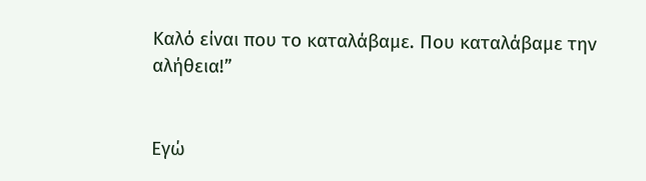Καλό είναι που το καταλάβαμε. Που καταλάβαμε την αλήθεια!”


Εγώ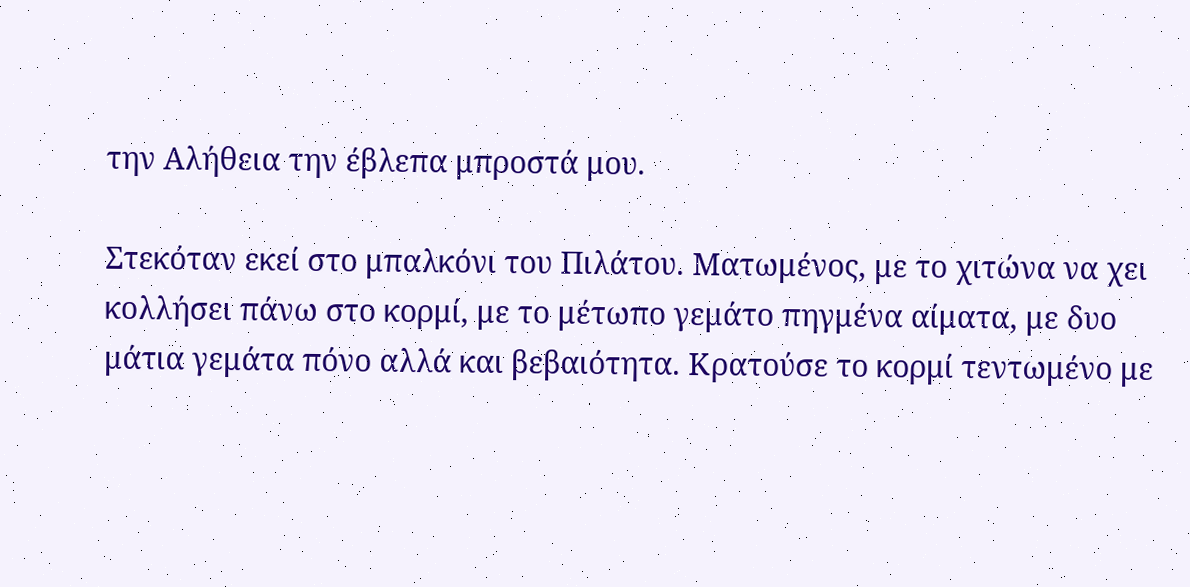την Αλήθεια την έβλεπα μπροστά μου.

Στεκόταν εκεί στο μπαλκόνι του Πιλάτου. Ματωμένος, με το χιτώνα να χει κολλήσει πάνω στο κορμί, με το μέτωπο γεμάτο πηγμένα αίματα, με δυο μάτια γεμάτα πόνο αλλά και βεβαιότητα. Κρατούσε το κορμί τεντωμένο με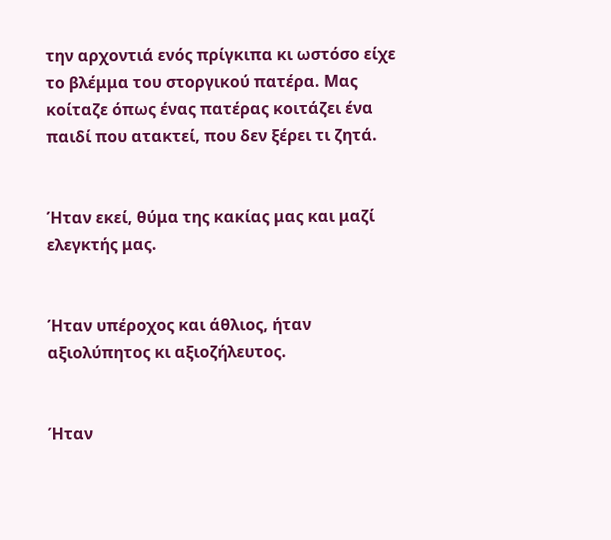την αρχοντιά ενός πρίγκιπα κι ωστόσο είχε το βλέμμα του στοργικού πατέρα. Μας κοίταζε όπως ένας πατέρας κοιτάζει ένα παιδί που ατακτεί, που δεν ξέρει τι ζητά.


Ήταν εκεί, θύμα της κακίας μας και μαζί ελεγκτής μας.


Ήταν υπέροχος και άθλιος, ήταν αξιολύπητος κι αξιοζήλευτος.


Ήταν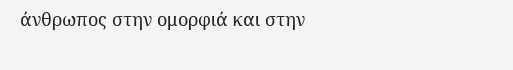άνθρωπος στην ομορφιά και στην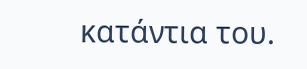κατάντια του.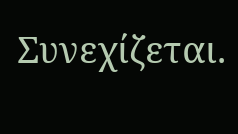Συνεχίζεται.